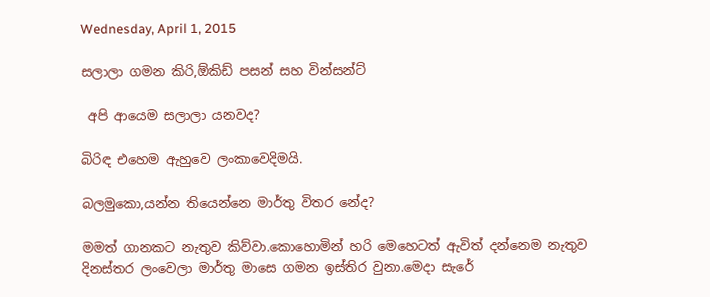Wednesday, April 1, 2015

සලාලා ගමන කිරි,ඕකිඩ් පසන් සහ වින්සන්ට්

 අපි ආයෙම සලාලා යනවද?

බිරිඳ එහෙම ඇහුවෙ ලංකාවෙදිමයි.

බලමුකො,යන්න තියෙන්නෙ මාර්තු විතර නේද?

මමත් ගානකට නැතුව කිව්වා.කොහොමින් හරි මෙහෙටත් ඇවිත් දන්නෙම නැතුව දිනස්තර ලංවෙලා මාර්තු මාසෙ ගමන ඉස්තිර වුනා.මෙදා සැරේ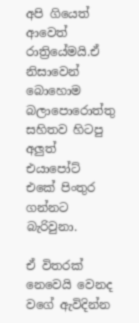අපි ගියෙත් ආවෙත් රාත්‍රියේමයි.ඒ නිසාවෙන් බොහොම බලාපොරොත්තු සහිතව හිටපු අලුත් එයාපෝට් එකේ පිංතුර ගන්නට බැරිවුනා.

ඒ විතරක් නෙවෙයි වෙනද වගේ ඇවිදින්න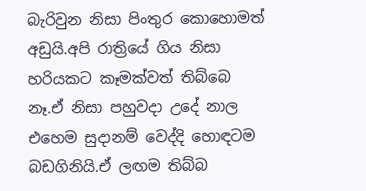බැරිවුන නිසා පිංතුර කොහොමත් අඩුයි.අපි රාත්‍රියේ ගිය නිසා හරියකට කෑමක්වත් තිබ්බෙ නෑ.ඒ නිසා පහුවදා උදේ නාල එහෙම සුදානම් වෙද්දි හොඳටම බඩගිනියි.ඒ ලඟම තිබ්බ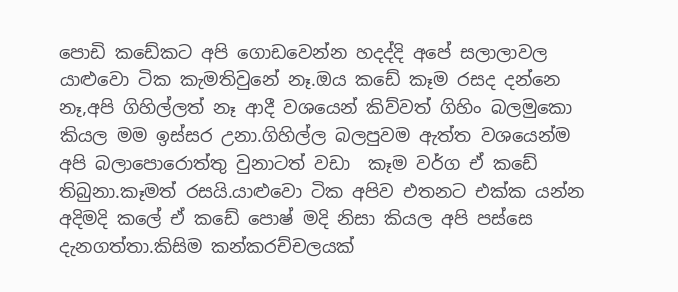පොඩි කඩේකට අපි ගොඩවෙන්න හදද්දි අපේ සලාලාවල යාළුවො ටික කැමතිවුනේ නෑ.ඔය කඩේ කෑම රසද දන්නෙ නෑ,අපි ගිහිල්ලත් නෑ ආදී වශයෙන් කිව්වත් ගිහිං බලමුකො කියල මම ඉස්සර උනා.ගිහිල්ල බලපුවම ඇත්ත වශයෙන්ම අපි බලාපොරොත්තු වුනාටත් වඩා  කෑම වර්ග ඒ කඩේ තිබුනා.කෑමත් රසයි.යාළුවො ටික අපිව එතනට එක්ක යන්න අදිමදි කලේ ඒ කඩේ පොෂ් මදි නිසා කියල අපි පස්සෙ දැනගත්තා.කිසිම කන්කරච්චලයක්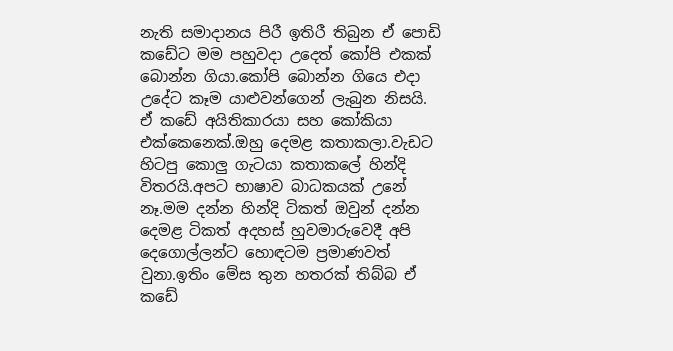නැති සමාදානය පිරී ඉතිරී තිබුන ඒ පොඩි කඩේට මම පහුවදා උදෙත් කෝපි එකක් බොන්න ගියා.කෝපි බොන්න ගියෙ එදා උදේට කෑම යාළුවන්ගෙන් ලැබුන නිසයි.
ඒ කඩේ අයිතිකාරයා සහ කෝකියා එක්කෙනෙක්.ඔහු දෙමළ කතාකලා.වැඩට හිටපු කොලු ගැටයා කතාකලේ හින්දි විතරයි.අපට භාෂාව බාධකයක් උනේ නෑ.මම දන්න හින්දි ටිකත් ඔවුන් දන්න දෙමළ ටිකත් අදහස් හුවමාරුවෙදී අපි දෙගොල්ලන්ට හොඳටම ප්‍රමාණවත් වුනා.ඉතිං මේස තුන හතරක් තිබ්බ ඒ  කඩේ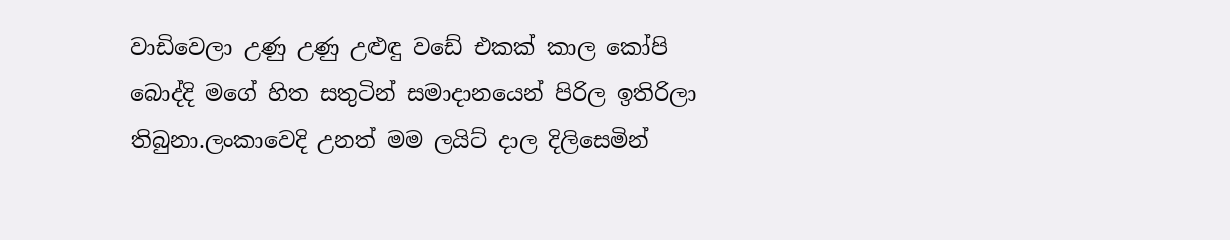වාඩිවෙලා උණු උණු උළුඳු වඩේ එකක් කාල කෝපි බොද්දි මගේ හිත සතුටින් සමාදානයෙන් පිරිල ඉතිරිලා තිබුනා.ලංකාවෙදි උනත් මම ලයිට් දාල දිලිසෙමින්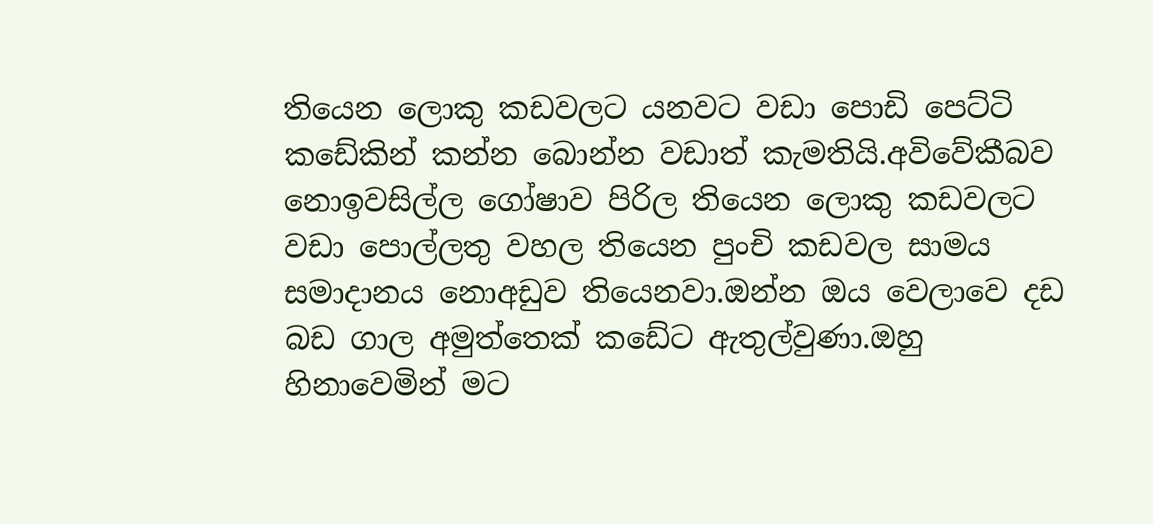තියෙන ලොකු කඩවලට යනවට වඩා පොඩි පෙට්ටි කඩේකින් කන්න බොන්න වඩාත් කැමතියි.අවිවේකීබව නොඉවසිල්ල ගෝෂාව පිරිල තියෙන ලොකු කඩවලට වඩා පොල්ලතු වහල තියෙන පුංචි කඩවල සාමය සමාදානය නොඅඩුව තියෙනවා.ඔන්න ඔය වෙලාවෙ දඩ බඩ ගාල අමුත්තෙක් කඩේට ඇතුල්වුණා.ඔහු හිනාවෙමින් මට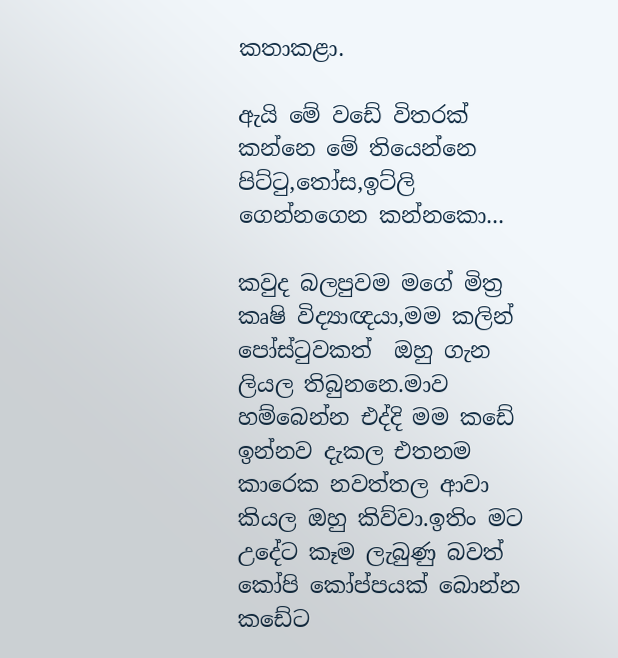කතාකළා.

ඇයි මේ වඩේ විතරක් කන්නෙ මේ තියෙන්නෙ පිට්ටු,තෝස,ඉට්ලි ගෙන්නගෙන කන්නකො...

කවුද බලපුවම මගේ මිත්‍ර කෘෂි විද්‍යාඥයා,මම කලින් පෝස්ටුවකත්  ඔහු ගැන ලියල තිබුනනෙ.මාව හම්බෙන්න එද්දි මම කඩේ ඉන්නව දැකල එතනම කාරෙක නවත්තල ආවා කියල ඔහු කිව්වා.ඉතිං මට උදේට කෑම ලැබුණු බවත් කෝපි කෝප්පයක් බොන්න කඩේට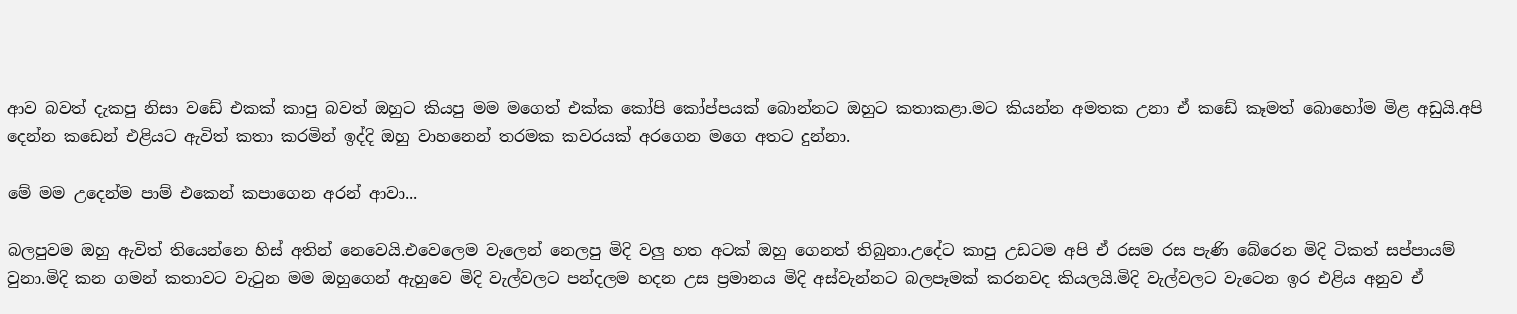ආව බවත් දැකපු නිසා වඩේ එකක් කාපු බවත් ඔහුට කියපු මම මගෙත් එක්ක කෝපි කෝප්පයක් බොන්නට ඔහුට කතාකළා.මට කියන්න අමතක උනා ඒ කඩේ කෑමත් බොහෝම මිළ අඩුයි.අපි දෙන්න කඩෙන් එළියට ඇවිත් කතා කරමින් ඉද්දි ඔහු වාහනෙන් තරමක කවරයක් අරගෙන මගෙ අතට දුන්නා.

මේ මම උදෙන්ම පාම් එකෙන් කපාගෙන අරන් ආවා...

බලපුවම ඔහු ඇවිත් තියෙන්නෙ හිස් අතින් නෙවෙයි.එවෙලෙම වැලෙන් නෙලපු මිදි වලු හත අටක් ඔහු ගෙනත් තිබුනා.උදේට කාපු උඩටම අපි ඒ රසම රස පැණි බේරෙන මිදි ටිකත් සප්පායම් වුනා.මිදි කන ගමන් කතාවට වැටුන මම ඔහුගෙන් ඇහුවෙ මිදි වැල්වලට පන්දලම හදන උස ප්‍රමානය මිදි අස්වැන්නට බලපෑමක් කරනවද කියලයි.මිදි වැල්වලට වැටෙන ඉර එළිය අනුව ඒ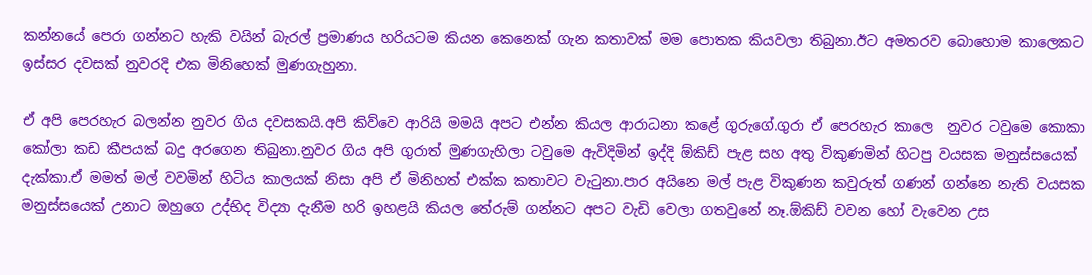කන්නයේ පෙරා ගන්නට හැකි වයින් බැරල් ප්‍රමාණය හරියටම කියන කෙනෙක් ගැන කතාවක් මම පොතක කියවලා තිබුනා.ඊට අමතරව බොහොම කාලෙකට ඉස්සර දවසක් නුවරදි එක මිනිහෙක් මුණගැහුනා.

ඒ අපි පෙරහැර බලන්න නුවර ගිය දවසකයි.අපි කිව්වෙ ආරියි මමයි අපට එන්න කියල ආරාධනා කළේ ගුරුගේ.ගුරා ඒ පෙරහැර කාලෙ  නුවර ටවුමෙ කොකා කෝලා කඩ කීපයක් බදු අරගෙන තිබුනා.නුවර ගිය අපි ගුරාත් මුණගැහිලා ටවුමෙ ඇවිදිමින් ඉද්දි ඕකිඩ් පැළ සහ අතු විකුණමින් හිටපු වයසක මනුස්සයෙක් දැක්කා.ඒ මමත් මල් වවමින් හිටිය කාලයක් නිසා අපි ඒ මිනිහත් එක්ක කතාවට වැටුනා.පාර අයිනෙ මල් පැළ විකුණන කවුරුත් ගණන් ගන්නෙ නැති වයසක මනුස්සයෙක් උනාට ඔහුගෙ උද්භිද විද්‍යා දැනීම හරි ඉහළයි කියල තේරුම් ගන්නට අපට වැඩි වෙලා ගතවුනේ නෑ.ඕකිඩ් වවන හෝ වැවෙන උස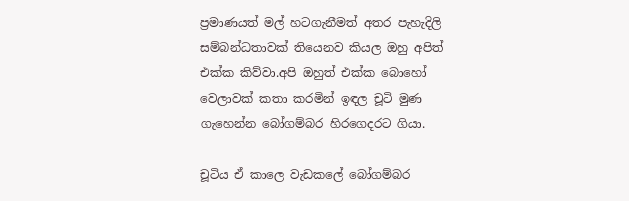ප්‍රමාණයත් මල් හටගැනීමත් අතර පැහැදිලි සම්බන්ධතාවක් තියෙනව කියල ඔහු අපිත් එක්ක කිව්වා.අපි ඔහුත් එක්ක බොහෝ වෙලාවක් කතා කරමින් ඉඳල චූටි මුණ ගැහෙන්න බෝගම්බර හිරගෙදරට ගියා.

චූටිය ඒ කාලෙ වැඩකලේ බෝගම්බර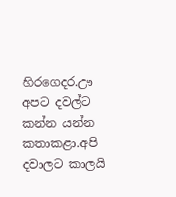හිරගෙදර.ඌ අපට දවල්ට කන්න යන්න කතාකළා.අපි දවාලට කාලයි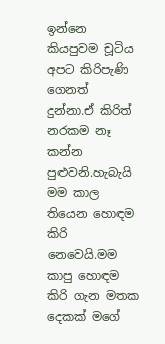ඉන්නෙ කියපුවම චූටිය අපට කිරිපැණි ගෙනත් දුන්නා.ඒ කිරිත්  නරකම නෑ කන්න පුළුවනි.හැබැයි මම කාල තියෙන හොඳම කිරි නෙවෙයි.මම කාපු හොඳම කිරි ගැන මතක දෙකක් මගේ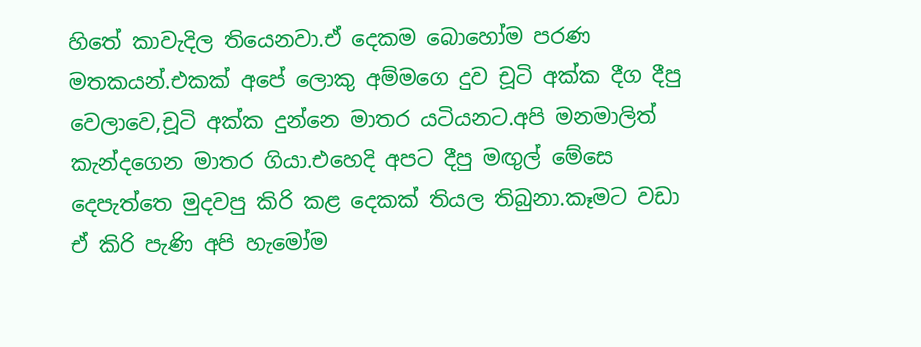හිතේ කාවැදිල තියෙනවා.ඒ දෙකම බොහෝම පරණ මතකයන්.එකක් අපේ ලොකු අම්මගෙ දුව චූටි අක්ක දීග දීපු වෙලාවෙ,චූටි අක්ක දුන්නෙ මාතර යටියනට.අපි මනමාලිත් කැන්දගෙන මාතර ගියා.එහෙදි අපට දීපු මඟුල් මේසෙ දෙපැත්තෙ මුදවපු කිරි කළ දෙකක් තියල තිබුනා.කෑමට වඩා ඒ කිරි පැණි අපි හැමෝම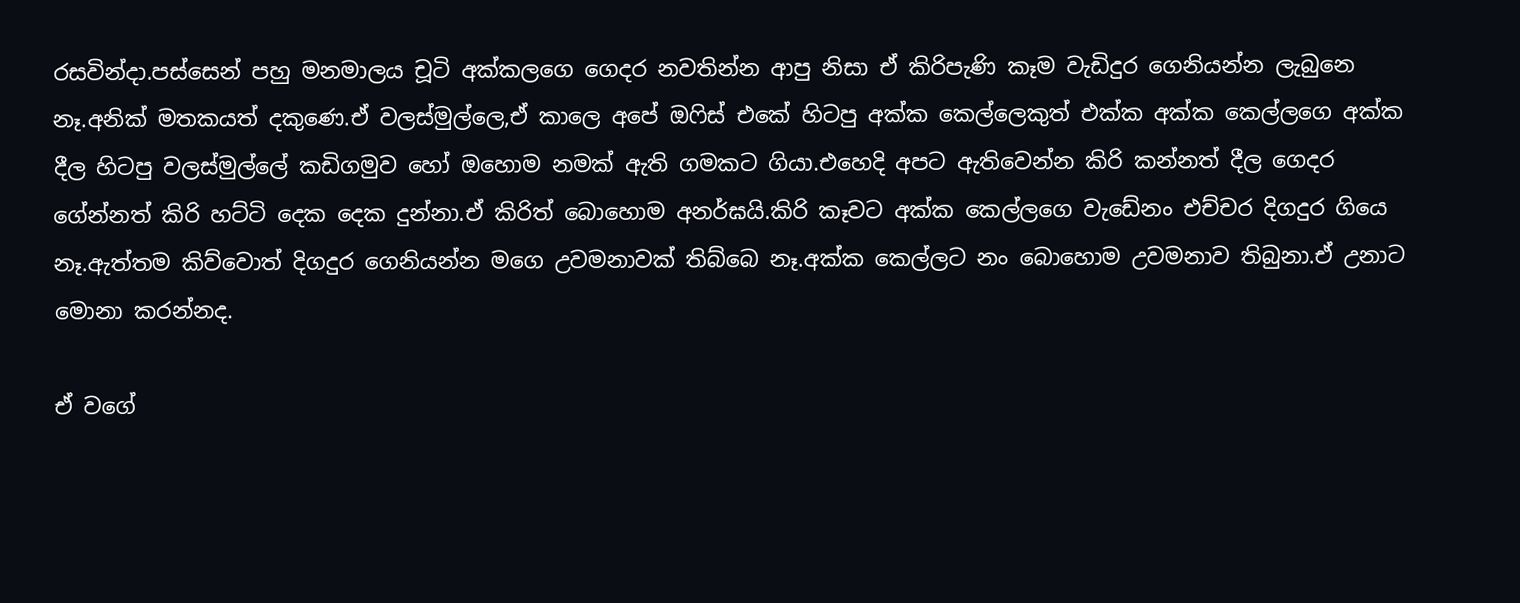රසවින්දා.පස්සෙන් පහු මනමාලය චූටි අක්කලගෙ ගෙදර නවතින්න ආපු නිසා ඒ කිරිපැණි කෑම වැඩිදුර ගෙනියන්න ලැබුනෙ නෑ.අනික් මතකයත් දකුණෙ.ඒ වලස්මුල්ලෙ,ඒ කාලෙ අපේ ඔෆිස් එකේ හිටපු අක්ක කෙල්ලෙකුත් එක්ක අක්ක කෙල්ලගෙ අක්ක දීල හිටපු වලස්මුල්ලේ කඩිගමුව හෝ ඔහොම නමක් ඇති ගමකට ගියා.එහෙදි අපට ඇතිවෙන්න කිරි කන්නත් දීල ගෙදර ගේන්නත් කිරි හට්ටි දෙක දෙක දුන්නා.ඒ කිරිත් බොහොම අනර්ඝයි.කිරි කෑවට අක්ක කෙල්ලගෙ වැඩේනං එච්චර දිගදුර ගියෙ නෑ.ඇත්තම කිව්වොත් දිගදුර ගෙනියන්න මගෙ උවමනාවක් තිබ්බෙ නෑ.අක්ක කෙල්ලට නං බොහොම උවමනාව තිබුනා.ඒ උනාට මොනා කරන්නද.

ඒ වගේ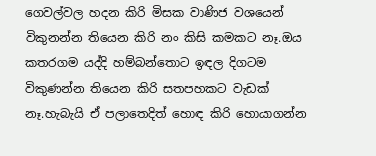ගෙවල්වල හදන කිරි මිසක වාණිජ වශයෙන් විකුනන්න තියෙන කිරි නං කිසි කමකට නෑ.ඔය කතරගම යද්දි හම්බන්තොට ඉඳල දිගටම විකුණන්න තියෙන කිරි සතපහකට වැඩක් නෑ.හැබැයි ඒ පලාතෙදිත් හොඳ කිරි හොයාගන්න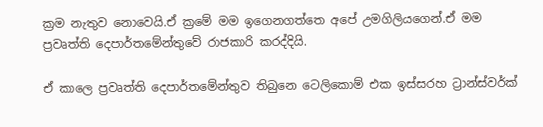ක්‍රම නැතුව නොවෙයි.ඒ ක්‍රමේ මම ඉගෙනගත්තෙ අපේ උමගිලියගෙන්.ඒ මම ප්‍රවෘත්ති දෙපාර්තමේන්තුවේ රාජකාරි කරද්දියි.

ඒ කාලෙ ප්‍රවෘත්ති දෙපාර්තමේන්තුව තිබුනෙ ටෙලිකොම් එක ඉස්සරහ ට්‍රාන්ස්වර්ක්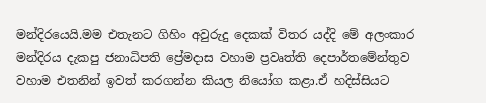මන්දිරයෙයි.මම එතැනට ගිහිං අවුරුදු දෙකක් විතර යද්දි මේ අලංකාර මන්දිරය දැකපු ජනාධිපති ප්‍රේමදාස වහාම ප්‍රවෘත්ති දෙපාර්තමේන්තුව වහාම එතනින් ඉවත් කරගන්න කියල නියෝග කළා.ඒ හදිස්සියට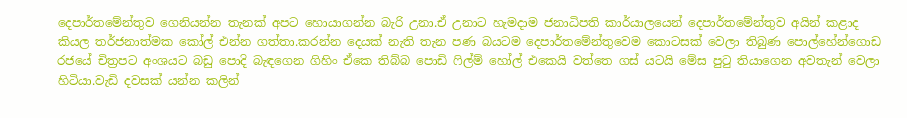දෙපාර්තමේන්තුව ගෙනියන්න තැනක් අපට හොයාගන්න බැරි උනා.ඒ උනාට හැමදාම ජනාධිපති කාර්යාලයෙන් දෙපාර්තමේන්තුව අයින් කළාද කියල තර්ජනාත්මක කෝල් එන්න ගත්තා.කරන්න දෙයක් නැති තැන පණ බයටම දෙපාර්තමේන්තුවෙම කොටසක් වෙලා තිබුණ පොල්හේන්ගොඩ රජයේ චිත්‍රපට අංශයට බඩු පොදි බැඳගෙන ගිහිං ඒකෙ තිබ්බ පොඩි ෆිල්ම් හෝල් එකෙයි වත්තෙ ගස් යටයි මේස පුටු තියාගෙන අවතැන් වෙලා හිටියා.වැඩි දවසක් යන්න කලින්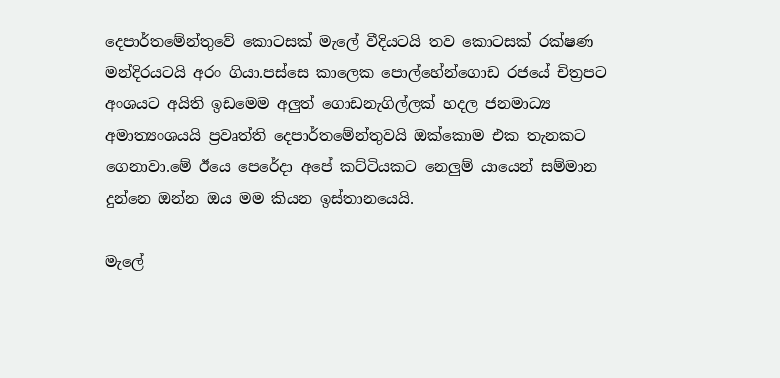දෙපාර්තමේන්තුවේ කොටසක් මැලේ වීදියටයි තව කොටසක් රක්ෂණ මන්දිරයටයි අරං ගියා.පස්සෙ කාලෙක පොල්හේන්ගොඩ රජයේ චිත්‍රපට අංශයට අයිති ඉඩමෙම අලුත් ගොඩනැගිල්ලක් හදල ජනමාධ්‍ය අමාත්‍යංශයයි ප්‍රවෘත්ති දෙපාර්තමේන්තුවයි ඔක්කොම එක තැනකට ගෙනාවා.මේ ඊයෙ පෙරේදා අපේ කට්ටියකට නෙලුම් යායෙන් සම්මාන දුන්නෙ ඔන්න ඔය මම කියන ඉස්තානයෙයි.

මැලේ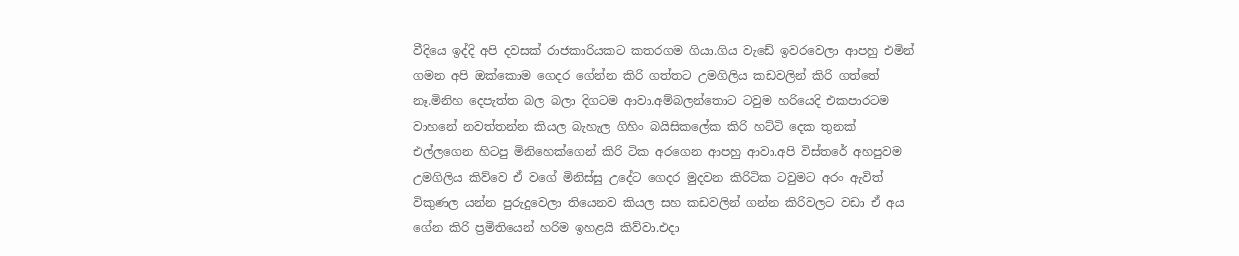වීදියෙ ඉද්දි අපි දවසක් රාජකාරියකට කතරගම ගියා.ගිය වැඩේ ඉවරවෙලා ආපහු එමින් ගමන අපි ඔක්කොම ගෙදර ගේන්න කිරි ගත්තට උමගිලිය කඩවලින් කිරි ගත්තේ නෑ.මිනිහ දෙපැත්ත බල බලා දිගටම ආවා.අම්බලන්තොට ටවුම හරියෙදි එකපාරටම වාහනේ නවත්තන්න කියල බැහැල ගිහිං බයිසිකලේක කිරි හට්ටි දෙක තුනක් එල්ලගෙන හිටපු මිනිහෙක්ගෙන් කිරි ටික අරගෙන ආපහු ආවා.අපි විස්තරේ අහපුවම උමගිලිය කිව්වෙ ඒ වගේ මිනිස්සු උදේට ගෙදර මුදවන කිරිටික ටවුමට අරං ඇවිත් විකුණල යන්න පුරුදුවෙලා තියෙනව කියල සහ කඩවලින් ගන්න කිරිවලට වඩා ඒ අය ගේන කිරි ප්‍රමිතියෙන් හරිම ඉහළයි කිව්වා.එදා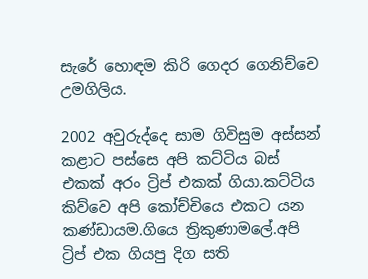සැරේ හොඳම කිරි ගෙදර ගෙනිච්චෙ උමගිලිය.

2002 අවුරුද්දෙ සාම ගිවිසුම අස්සන් කළාට පස්සෙ අපි කට්ටිය බස් එකක් අරං ට්‍රිප් එකක් ගියා.කට්ටිය කිව්වෙ අපි කෝච්චියෙ එකට යන කණ්ඩායම.ගියෙ ත්‍රිකුණාමලේ.අපි ට්‍රිප් එක ගියපු දිග සති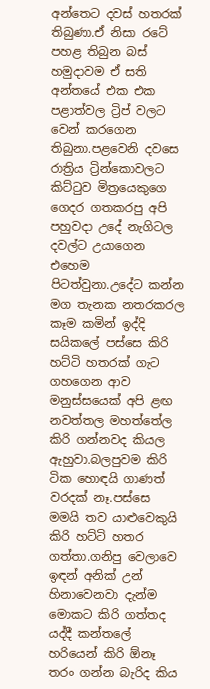අන්තෙට දවස් හතරක් තිබුණා.ඒ නිසා රටේ පහළ තිබුන බස් හමුදාවම ඒ සති අන්තයේ එක එක පළාත්වල ට්‍රිප් වලට වෙන් කරගෙන තිබුනා.පළවෙනි දවසෙ රාත්‍රිය ට්‍රින්කොවලට කිට්ටුව මිත්‍රයෙකුගෙ ගෙදර ගතකරපු අපි පහුවදා උදේ නැගිටල දවල්ට උයාගෙන එහෙම පිටත්වුනා.උදේට කන්න මග තැනක නතරකරල කෑම කමින් ඉද්දි සයිකලේ පස්සෙ කිරි හට්ටි හතරක් ගැට ගහගෙන ආව මනුස්සයෙක් අපි ළඟ නවත්තල මහත්තේල කිරි ගන්නවද කියල ඇහුවා.බලපුවම කිරි ටික හොඳයි ගාණත් වරදක් නෑ.පස්සෙ මමයි තව යාළුවෙකුයි කිරි හට්ටි හතර ගත්තා.ගනිපු වෙලාවෙ ඉඳන් අනික් උන් හිනාවෙනවා දැන්ම මොකට කිරි ගත්තද යද්දී කන්තලේ හරියෙන් කිරි ඕනෑ තරං ගන්න බැරිද කිය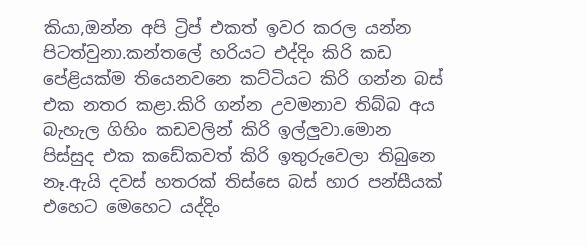කියා,ඔන්න අපි ට්‍රිප් එකත් ඉවර කරල යන්න පිටත්වුනා.කන්තලේ හරියට එද්දිං කිරි කඩ පේළියක්ම තියෙනවනෙ කට්ටියට කිරි ගන්න බස් එක නතර කළා.කිරි ගන්න උවමනාව තිබ්බ අය බැහැල ගිහිං කඩවලින් කිරි ඉල්ලුවා.මොන පිස්සුද එක කඩේකවත් කිරි ඉතුරුවෙලා තිබුනෙ නෑ.ඇයි දවස් හතරක් තිස්සෙ බස් හාර පන්සීයක් එහෙට මෙහෙට යද්දිං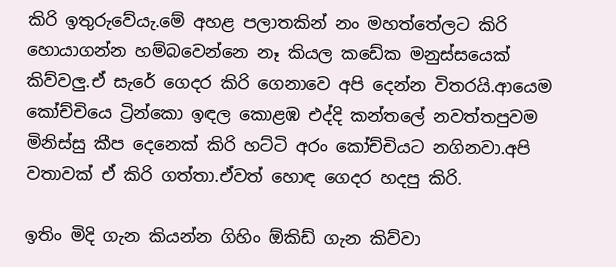කිරි ඉතුරුවේයැ.මේ අහළ පලාතකින් නං මහත්තේලට කිරි හොයාගන්න හම්බවෙන්නෙ නෑ කියල කඩේක මනුස්සයෙක් කිව්වලු.ඒ සැරේ ගෙදර කිරි ගෙනාවෙ අපි දෙන්න විතරයි.ආයෙම කෝච්චියෙ ට්‍රින්කො ඉඳල කොළඹ එද්දි කන්තලේ නවත්තපුවම මිනිස්සු කීප දෙනෙක් කිරි හට්ටි අරං කෝච්චියට නගිනවා.අපි වතාවක් ඒ කිරි ගත්තා.ඒවත් හොඳ ගෙදර හදපු කිරි.

ඉතිං මිදි ගැන කියන්න ගිහිං ඕකිඩ් ගැන කිව්වා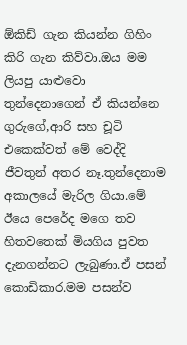ඕකිඩ් ගැන කියන්න ගිහිං කිරි ගැන කිව්වා.ඔය මම ලියපු යාළුවො තුන්දෙනාගෙන් ඒ කියන්නෙ ගුරුගේ,ආරි සහ චූටි එකෙක්වත් මේ වෙද්දි ජීවතුන් අතර නෑ.තුන්දෙනාම අකාලයේ මැරිල ගියා.මේ ඊයෙ පෙරේද මගෙ තව හිතවතෙක් මියගිය පුවත දැනගන්නට ලැබුණා.ඒ පසන් කොඩිකාර.මම පසන්ව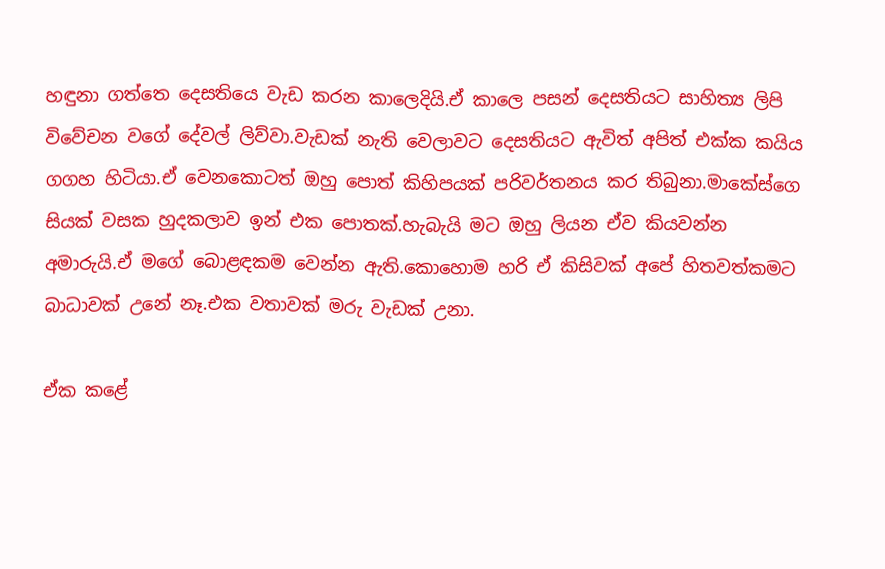හඳුනා ගත්තෙ දෙසතියෙ වැඩ කරන කාලෙදියි.ඒ කාලෙ පසන් දෙසතියට සාහිත්‍ය ලිපි විවේචන වගේ දේවල් ලිව්වා.වැඩක් නැති වෙලාවට දෙසතියට ඇවිත් අපිත් එක්ක කයිය ගගහ හිටියා.ඒ වෙනකොටත් ඔහු පොත් කිහිපයක් පරිවර්තනය කර තිබුනා.මාකේස්ගෙ සියක් වසක හුදකලාව ඉන් එක පොතක්.හැබැයි මට ඔහු ලියන ඒව කියවන්න අමාරුයි.ඒ මගේ බොළඳකම වෙන්න ඇති.කොහොම හරි ඒ කිසිවක් අපේ හිතවත්කමට බාධාවක් උනේ නෑ.එක වතාවක් මරු වැඩක් උනා.

ඒක කළේ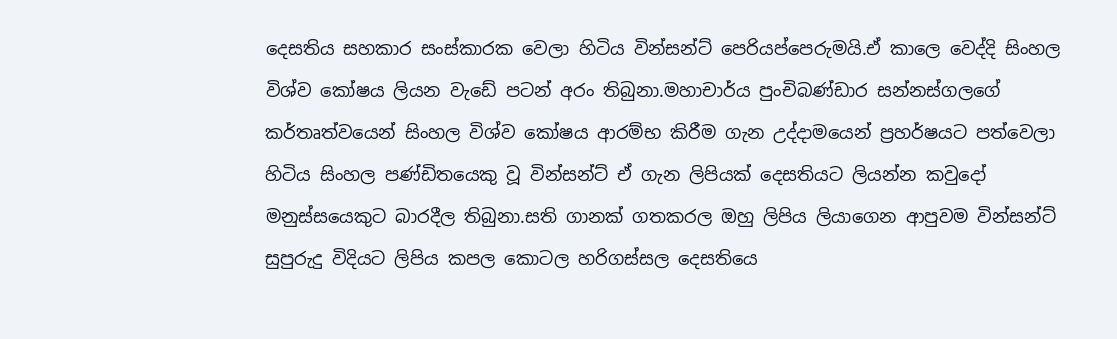දෙසතිය සහකාර සංස්කාරක වෙලා හිටිය වින්සන්ට් පෙරියප්පෙරුමයි.ඒ කාලෙ වෙද්දි සිංහල විශ්ව කෝෂය ලියන වැඩේ පටන් අරං තිබුනා.මහාචාර්ය පුංචිබණ්ඩාර සන්නස්ගලගේ කර්තෘත්වයෙන් සිංහල විශ්ව කෝෂය ආරම්භ කිරීම ගැන උද්දාමයෙන් ප්‍රහර්ෂයට පත්වෙලා හිටිය සිංහල පණ්ඩිතයෙකු වූ වින්සන්ට් ඒ ගැන ලිපියක් දෙසතියට ලියන්න කවුදෝ මනුස්සයෙකුට බාරදීල තිබුනා.සති ගානක් ගතකරල ඔහු ලිපිය ලියාගෙන ආපුවම වින්සන්ට් සුපුරුදු විදියට ලිපිය කපල කොටල හරිගස්සල දෙසතියෙ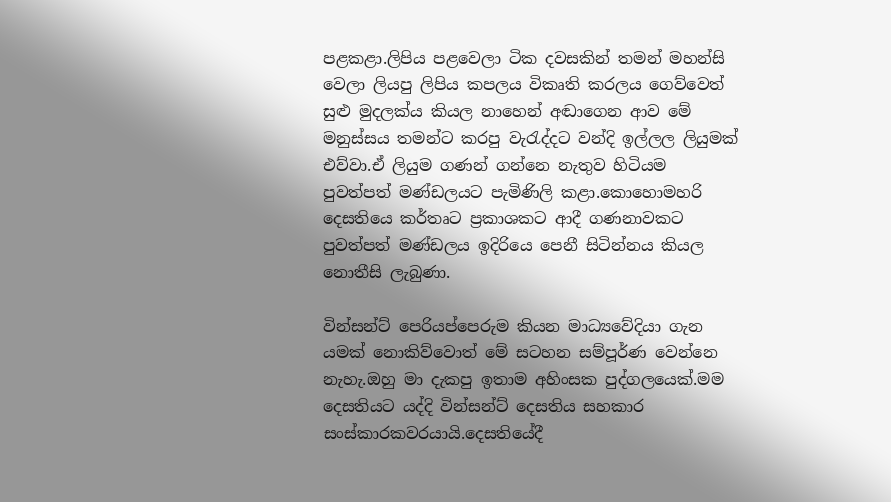පළකළා.ලිපිය පළවෙලා ටික දවසකින් තමන් මහන්සි වෙලා ලියපු ලිපිය කපලය විකෘති කරලය ගෙව්වෙත් සුළු මුදලක්ය කියල නාහෙන් අඬාගෙන ආව මේ මනුස්සය තමන්ට කරපු වැරැද්දට වන්දි ඉල්ලල ලියුමක් එව්වා.ඒ ලියුම ගණන් ගන්නෙ නැතුව හිටියම පුවත්පත් මණ්ඩලයට පැමිණිලි කළා.කොහොමහරි දෙසතියෙ කර්තෘට ප්‍රකාශකට ආදී ගණනාවකට පුවත්පත් මණ්ඩලය ඉදිරියෙ පෙනී සිටින්නය කියල නොතීසි ලැබුණා.

වින්සන්ට් පෙරියප්පෙරුම කියන මාධ්‍යවේදියා ගැන යමක් නොකිව්වොත් මේ සටහන සම්පූර්ණ වෙන්නෙ නැහැ.ඔහු මා දැකපු ඉතාම අහිංසක පුද්ගලයෙක්.මම දෙසතියට යද්දි වින්සන්ට් දෙසතිය සහකාර සංස්කාරකවරයායි.දෙසතියේදී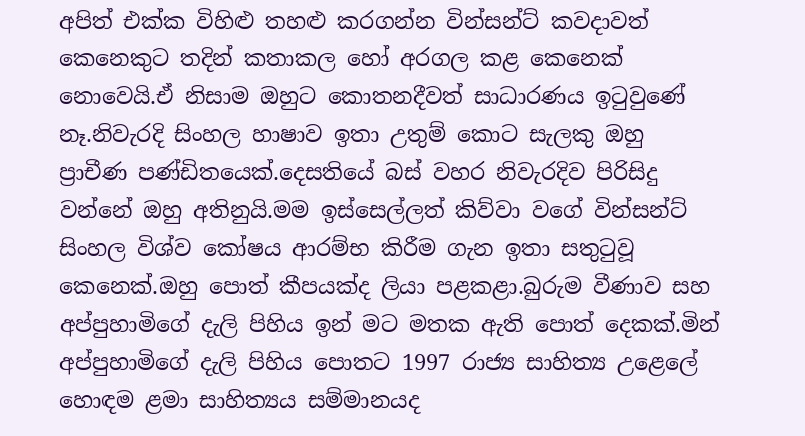අපිත් එක්ක විහිළු තහළු කරගන්න වින්සන්ට් කවදාවත් කෙනෙකුට තදින් කතාකල හෝ අරගල කළ කෙනෙක් නොවෙයි.ඒ නිසාම ඔහුට කොතනදීවත් සාධාරණය ඉටුවුණේ නෑ.නිවැරදි සිංහල හාෂාව ඉතා උතුම් කොට සැලකු ඔහු ප්‍රාචීණ පණ්ඩිතයෙක්.දෙසතියේ බස් වහර නිවැරදිව පිරිසිදු වන්නේ ඔහු අතිනුයි.මම ඉස්සෙල්ලත් කිව්වා වගේ වින්සන්ට් සිංහල විශ්ව කෝෂය ආරම්භ කිරීම ගැන ඉතා සතුටුවූ කෙනෙක්.ඔහු පොත් කීපයක්ද ලියා පළකළා.බුරුම වීණාව සහ අප්පුහාමිගේ දැලි පිහිය ඉන් මට මතක ඇති පොත් දෙකක්.මින් අප්පුහාමිගේ දැලි පිහිය පොතට 1997 රාජ්‍ය සාහිත්‍ය උළෙලේ හොඳම ළමා සාහිත්‍යය සම්මානයද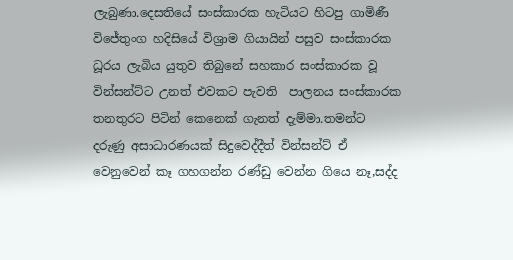ලැබුණා.දෙසතියේ සංස්කාරක හැටියට හිටපු ගාමිණී විජේතුංග හදිසියේ විශ්‍රාම ගියායින් පසුව සංස්කාරක ධූරය ලැබිය යුතුව තිබුනේ සහකාර සංස්කාරක වූ වින්සන්ට්ට උනත් එවකට පැවති  පාලනය සංස්කාරක තනතුරට පිටින් කෙනෙක් ගැනත් දැම්මා.තමන්ට දරුණු අසාධාරණයක් සිදුවෙද්දීත් වින්සන්ට් ඒ වෙනුවෙන් කෑ ගහගන්න රණ්ඩු වෙන්න ගියෙ නෑ,සද්ද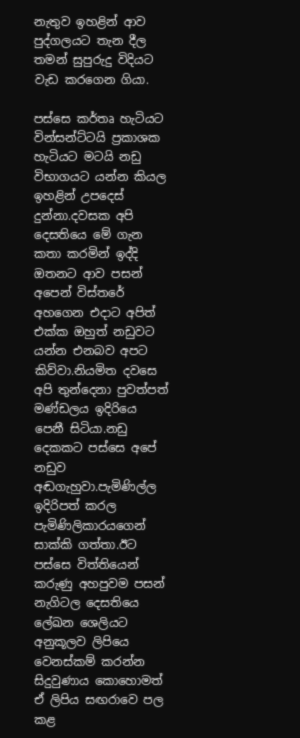නැතුව ඉහළින් ආව පුද්ගලයට තැන දීල තමන් සුපුරුදු විදියට වැඩ කරගෙන ගියා.

පස්සෙ කර්තෘ හැටියට වින්සන්ට්ටයි ප්‍රකාශක හැටියට මටයි නඩු විභාගයට යන්න කියල ඉහළින් උපදෙස් දුන්නා.දවසක අපි දෙසතියෙ මේ ගැන කතා කරමින් ඉද්දි ඔතනට ආව පසන් අපෙන් විස්තරේ අහගෙන එදාට අපිත් එක්ක ඔහුත් නඩුවට යන්න එනබව අපට කිව්වා.නියමිත දවසෙ අපි තුන්දෙනා පුවත්පත් මණ්ඩලය ඉදිරියෙ පෙනී සිටියා.නඩු දෙකකට පස්සෙ අපේ නඩුව අඬගැහුවා.පැමිණිල්ල ඉදිරිපත් කරල පැමිණිලිකාරයගෙන් සාක්කි ගත්තා.ඊට පස්සෙ විත්තියෙන් කරුණු අහපුවම පසන් නැගිටල දෙසතියෙ ලේඛන ශෙලියට අනුකූලව ලිපියෙ වෙනස්කම් කරන්න සිදුවුණාය කොහොමත් ඒ ලිපිය සඟරාවෙ පල කළ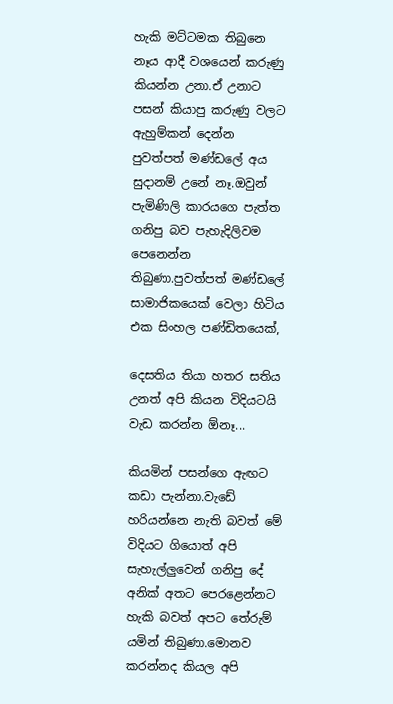හැකි මට්ටමක තිබුනෙ නෑය ආදී වශයෙන් කරුණු කියන්න උනා.ඒ උනාට පසන් කියාපු කරුණු වලට ඇහුම්කන් දෙන්න පුවත්පත් මණ්ඩලේ අය සුදානම් උනේ නෑ.ඔවුන් පැමිණිලි කාරයගෙ පැත්ත ගනිපු බව පැහැදිලිවම පෙනෙන්න තිබුණා.පුවත්පත් මණ්ඩලේ සාමාජිකයෙක් වෙලා හිටිය එක සිංහල පණ්ඩිතයෙක්,

දෙසතිය තියා හතර සතිය උනත් අපි කියන විදියටයි වැඩ කරන්න ඕනෑ...

කියමින් පසන්ගෙ ඇඟට කඩා පැන්නා.වැඩේ හරියන්නෙ නැති බවත් මේ විදියට ගියොත් අපි සැහැල්ලුවෙන් ගනිපු දේ අනික් අතට පෙරළෙන්නට හැකි බවත් අපට තේරුම් යමින් තිබුණා.මොනව කරන්නද කියල අපි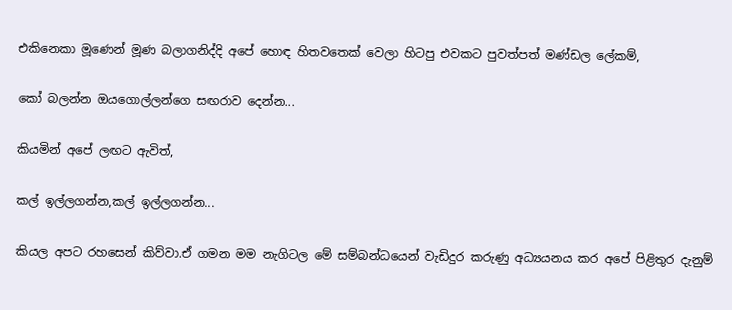එකිනෙකා මූණෙන් මූණ බලාගනිද්දි අපේ හොඳ හිතවතෙක් වෙලා හිටපු එවකට පුවත්පත් මණ්ඩල ලේකම්,

කෝ බලන්න ඔයගොල්ලන්ගෙ සඟරාව දෙන්න...

කියමින් අපේ ලඟට ඇවිත්,

කල් ඉල්ලගන්න,කල් ඉල්ලගන්න...

කියල අපට රහසෙන් කිව්වා.ඒ ගමන මම නැගිටල මේ සම්බන්ධයෙන් වැඩිදුර කරුණු අධ්‍යයනය කර අපේ පිළිතුර දැනුම්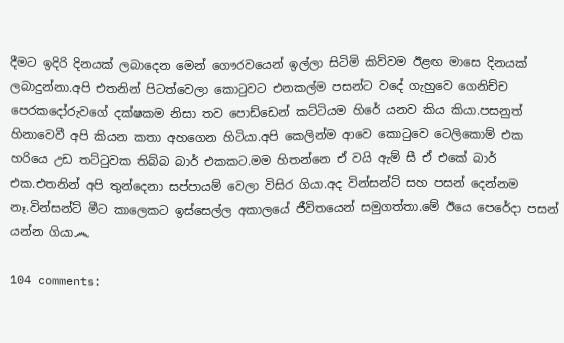දීමට ඉදිරි දිනයක් ලබාදෙන මෙන් ගෞරවයෙන් ඉල්ලා සිටිමි කිව්වම ඊළඟ මාසෙ දිනයක් ලබාදුන්නා.අපි එතනින් පිටත්වෙලා කොටුවට එනකල්ම පසන්ට වදේ ගැහුවෙ ගෙනිච්ච පෙරකදෝරුවගේ දක්ෂකම නිසා තව පොඩ්ඩෙන් කට්ටියම හිරේ යනව කිය කියා.පසනුත් හිනාවෙවී අපි කියන කතා අහගෙන හිටියා.අපි කෙලින්ම ආවෙ කොටුවෙ ටෙලිකොම් එක හරියෙ උඩ තට්ටුවක තිබ්බ බාර් එකකට.මම හිතන්නෙ ඒ වයි ඇම් සී ඒ එකේ බාර් එක.එතනින් අපි තුන්දෙනා සප්පායම් වෙලා විසිර ගියා.අද වින්සන්ට් සහ පසන් දෙන්නම නෑ.වින්සන්ට් මීට කාලෙකට ඉස්සෙල්ල අකාලයේ ජීවිතයෙන් සමුගත්තා.මේ ඊයෙ පෙරේදා පසන් යන්න ගියා෴

104 comments: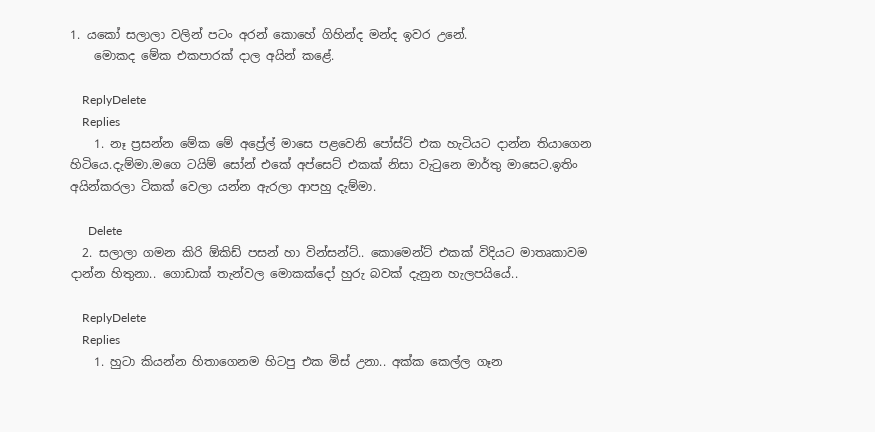1. යකෝ සලාලා වලින් පටං අරන් කොහේ ගිහින්ද මන්ද ඉවර උනේ.
    මොකද මේක එකපාරක් දාල අයින් කළේ.

    ReplyDelete
    Replies
    1. නෑ ප්‍රසන්න මේක මේ අප්‍රේල් මාසෙ පළවෙනි පෝස්ට් එක හැටියට දාන්න තියාගෙන හිටියෙ.දැම්මා.මගෙ ටයිම් සෝන් එකේ අප්සෙට් එකක් නිසා වැටුනෙ මාර්තු මාසෙට.ඉතිං අයින්කරලා ටිකක් වෙලා යන්න ඇරලා ආපහු දැම්මා.

      Delete
  2. සලාලා ගමන කිරි ඕකිඩ් පසන් හා වින්සන්ට්.. කොමෙන්ට් එකක් විදියට මාතෘකාවම දාන්න හිතුනා.. ගොඩාක් තැන්වල මොකක්දෝ හුරු බවක් දැනුන හැලපයියේ..

    ReplyDelete
    Replies
    1. හුටා කියන්න හිතාගෙනම හිටපු එක මිස් උනා.. අක්ක කෙල්ල ගෑන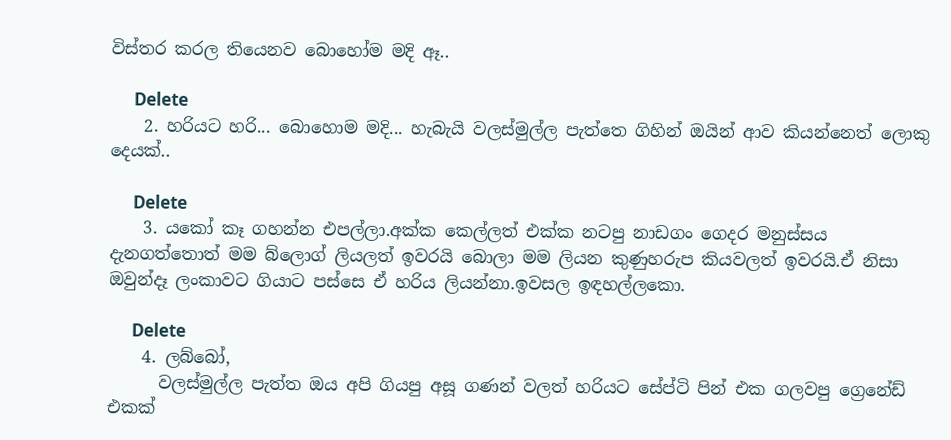විස්තර කරල තියෙනව බොහෝම මදි ඈ..

      Delete
    2. හරියට හරි... බොහොම මදි... හැබැයි වලස්මුල්ල පැත්තෙ ගිහින් ඔයින් ආව කියන්නෙත් ලොකු දෙයක්..

      Delete
    3. යකෝ කෑ ගහන්න එපල්ලා.අක්ක කෙල්ලත් එක්ක නටපු නාඩගං ගෙදර මනුස්සය දැනගත්තොත් මම බ්ලොග් ලියලත් ඉවරයි බොලා මම ලියන කුණුහරුප කියවලත් ඉවරයි.ඒ නිසා ඔවුන්දෑ ලංකාවට ගියාට පස්සෙ ඒ හරිය ලියන්නා.ඉවසල ඉඳහල්ලකො.

      Delete
    4. ලබ්බෝ,
      වලස්මුල්ල පැත්ත ඔය අපි ගියපු අසූ ගණන් වලත් හරියට සේප්ටි පින් එක ගලවපු ග්‍රෙනේඩ් එකක්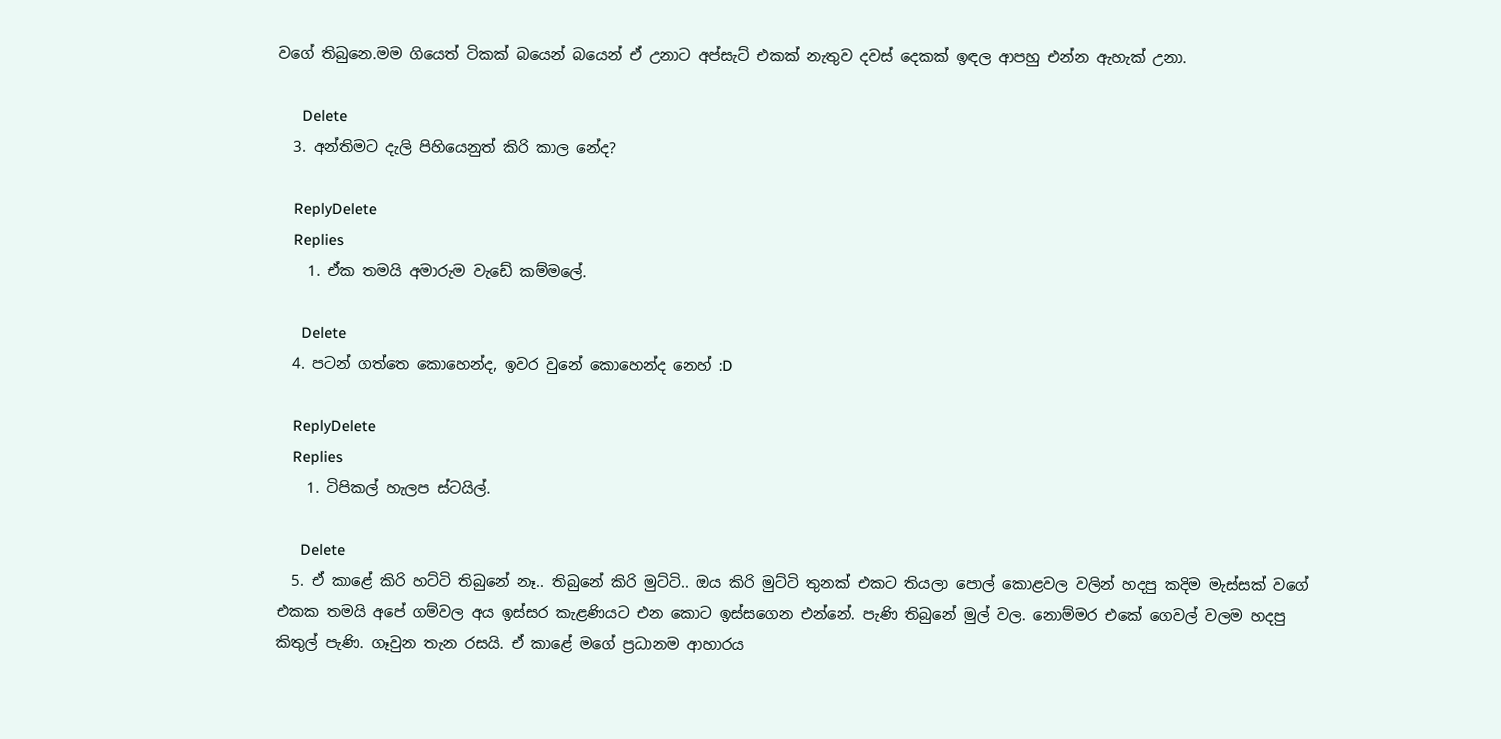වගේ තිබුනෙ.මම ගියෙත් ටිකක් බයෙන් බයෙන් ඒ උනාට අප්සැට් එකක් නැතුව දවස් දෙකක් ඉඳල ආපහු එන්න ඇහැක් උනා.

      Delete
  3. අන්තිමට දැලි පිහියෙනුත් කිරි කාල නේද?

    ReplyDelete
    Replies
    1. ඒක තමයි අමාරුම වැඩේ කම්මලේ.

      Delete
  4. පටන් ගත්තෙ කොහෙන්ද, ඉවර වුනේ කොහෙන්ද නෙහ් :D

    ReplyDelete
    Replies
    1. ටිපිකල් හැලප ස්ටයිල්.

      Delete
  5. ඒ කාළේ කිරි හට්ටි තිබුනේ නෑ.. තිබුනේ කිරි මුට්ටි.. ඔය කිරි මුට්ටි තුනක් එකට තියලා පොල් කොළවල වලින් හදපු කදිම මැස්සක් වගේ එකක තමයි අපේ ගම්වල අය ඉස්සර කැළණියට එන කොට ඉස්සගෙන එන්නේ. පැණි තිබුනේ මුල් වල. නොම්මර එකේ ගෙවල් වලම හදපු කිතුල් පැණි. ගෑවුන තැන රසයි. ඒ කාළේ මගේ ප්‍රධානම ආහාරය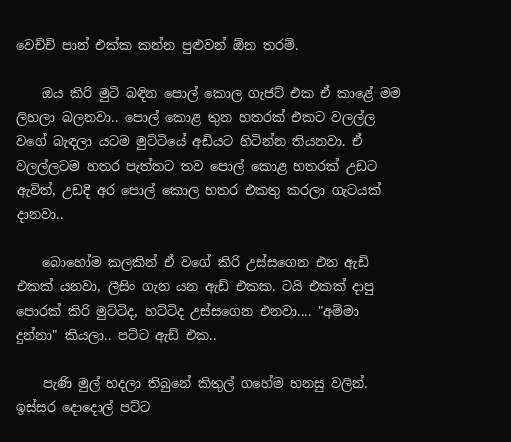වෙච්චි පාන් එක්ක කන්න පුළුවන් ඕන තරම්.

    ඔය කිරි මුටි බඳින පොල් කොල ගැජට් එක ඒ කාළේ මම ලිහලා බලනවා.. පොල් කොළ තුන හතරක් එකට වලල්ල වගේ බැඳලා යටම මුට්ටියේ අඩියට හිටින්න තියනවා. ඒ වලල්ලටම හතර පැත්තට තව පොල් කොළ හතරක් උඩට ඇවිත්, උඩදි අර පොල් කොල හතර එකතු කරලා ගැටයක් දානවා..

    බොහෝම කලකින් ඒ වගේ කිරි උස්සගෙන එන ඇඩි එකක් යනවා, ලීසිං ගැන යන ඇඩ් එකක. ටයි එකක් දාපු පොරක් කිරි මුට්ටිද, හට්ටිද උස්සගෙන එනවා.... "අම්මා දුන්නා" කියලා.. පට්ට ඇඩ් එක..

    පැණි මුල් හදලා තිබුනේ කිතුල් ගහේම හනසු වලින්. ඉස්සර දොදොල් පට්ට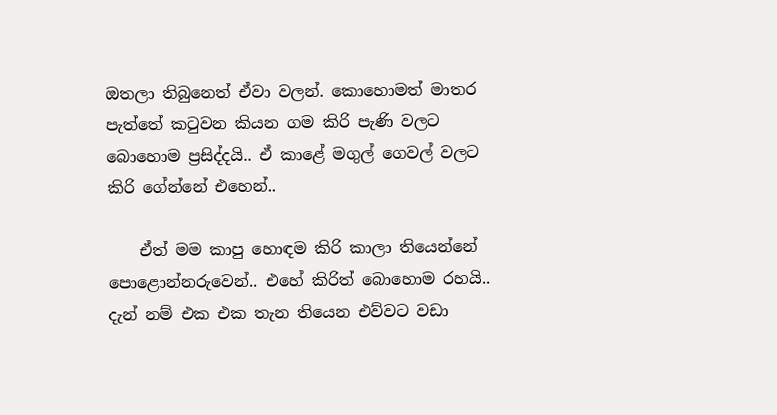ඔතලා තිබුනෙත් ඒවා වලන්. කොහොමත් මාතර පැත්තේ කටුවන කියන ගම කිරි පැණි වලට බොහොම ප්‍රසිද්දයි.. ඒ කාළේ මගුල් ගෙවල් වලට කිරි ගේන්නේ එහෙන්..

    ඒත් මම කාපු හොඳම කිරි කාලා තියෙන්නේ පොළොන්නරුවෙන්.. එහේ කිරිත් බොහොම රහයි.. දැන් නම් එක එක තැන තියෙන එව්වට වඩා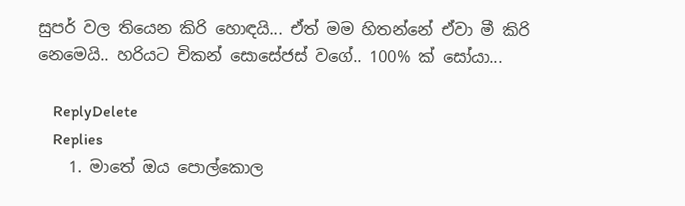සුපර් වල තියෙන කිරි හොඳයි... ඒත් මම හිතන්නේ ඒවා මී කිරි නෙමෙයි.. හරියට චිකන් සොසේජස් වගේ.. 100% ක් සෝයා...

    ReplyDelete
    Replies
    1. මාතේ ඔය පොල්කොල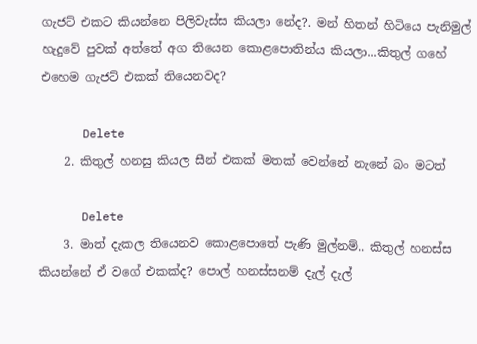ගැජට් එකට කියන්නෙ පිලිවැස්ස කියලා නේද?. මන් හිතන් හිටියෙ පැනිමුල් හැදුවේ පුවක් අත්තේ අග තියෙන කොළපොතින්ය කියලා...කිතුල් ගහේ එහෙම ගැජට් එකක් තියෙනවද?

      Delete
    2. කිතුල් හනසු කියල සීන් එකක් මතක් වෙන්නේ නැනේ බං මටත්

      Delete
    3. මාත් දැකල තියෙනව කොළපොතේ පැණි මුල්නම්.. කිතුල් හනස්ස කියන්නේ ඒ වගේ එකක්ද? පොල් හනස්සනම් දැල් දැල්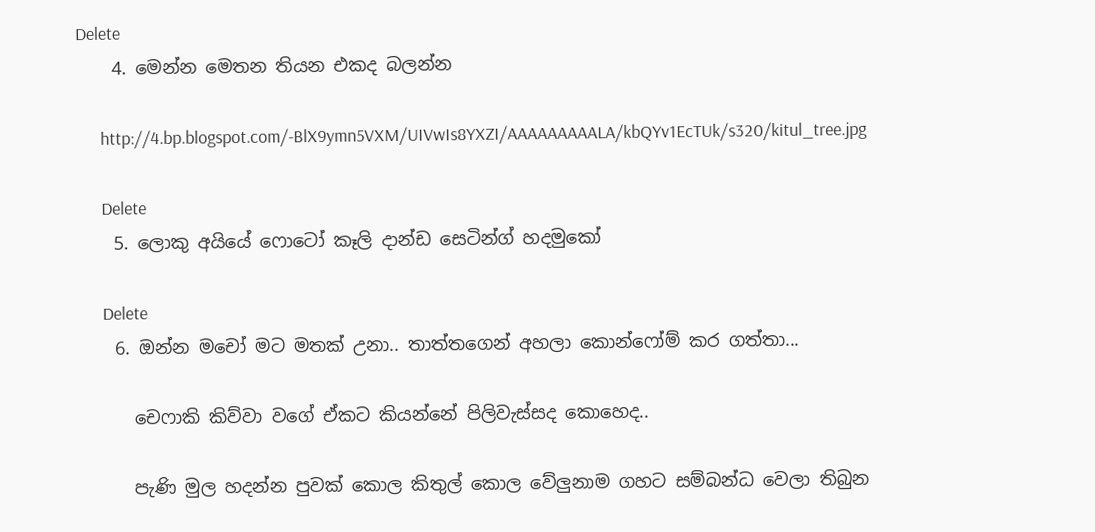Delete
    4. මෙන්න මෙතන තියන එකද බලන්න

      http://4.bp.blogspot.com/-BlX9ymn5VXM/UIVwIs8YXZI/AAAAAAAAALA/kbQYv1EcTUk/s320/kitul_tree.jpg

      Delete
    5. ලොකු අයියේ ෆොටෝ කෑලි දාන්ඩ සෙටින්ග් හදමුකෝ

      Delete
    6. ඔන්න මචෝ මට මතක් උනා.. තාත්තගෙන් අහලා කොන්ෆෝම් කර ගත්තා...

      චෙෆාකි කිව්වා වගේ ඒකට කියන්නේ පිලිවැස්සද කොහෙද..

      පැණි මුල හදන්න පුවක් කොල කිතුල් කොල වේලුනාම ගහට සම්බන්ධ වෙලා තිබුන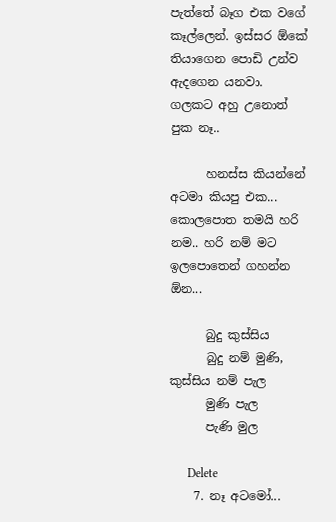පැත්තේ බෑග එක වගේ කෑල්ලෙන්. ඉස්සර ඕකේ තියාගෙන පොඩි උන්ව ඇදගෙන යනවා. ගලකට අහු උනොත් පුක නෑ..

      හනස්ස කියන්නේ අටමා කියපු එක... කොලපොත තමයි හරි නම.. හරි නම් මට ඉලපොතෙන් ගහන්න ඕන...

      බුදු කුස්සිය
      බුදු නම් මුණි, කුස්සිය නම් පැල
      මුණි පැල
      පැණි මුල

      Delete
    7. නෑ අටමෝ...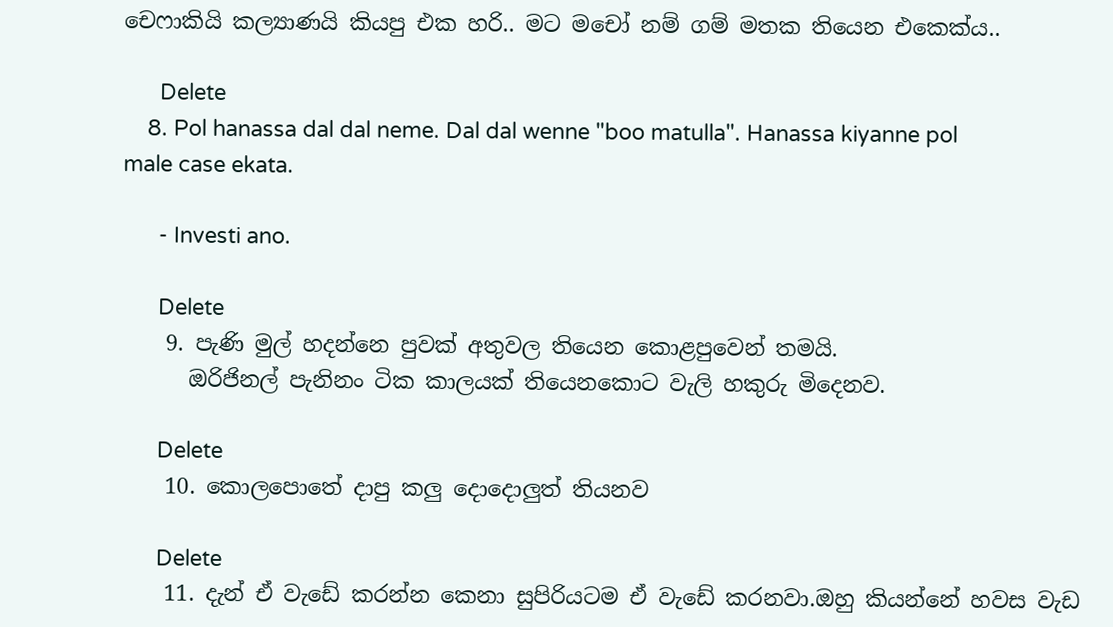චෙෆාකියි කල්‍යාණයි කියපු එක හරි.. මට මචෝ නම් ගම් මතක තියෙන එකෙක්ය..

      Delete
    8. Pol hanassa dal dal neme. Dal dal wenne "boo matulla". Hanassa kiyanne pol male case ekata.

      - Investi ano.

      Delete
    9. පැණි මුල් හදන්නෙ පුවක් අතුවල තියෙන කොළපුවෙන් තමයි.
      ඔරිජිනල් පැනිනං ටික කාලයක් තියෙනකොට වැලි හකුරු මිදෙනව.

      Delete
    10. කොලපොතේ දාපු කලු දොදොලුත් තියනව

      Delete
    11. දැන් ඒ වැඩේ කරන්න කෙනා සුපිරියටම ඒ වැඩේ කරනවා.ඔහු කියන්නේ හවස වැඩ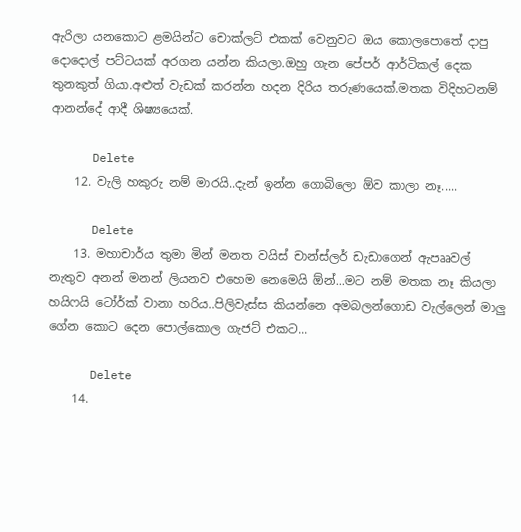ඇරිලා යනකොට ළමයින්ට චොක්ලට් එකක් වෙනුවට ඔය කොලපොතේ දාපු දොදොල් පට්ටයක් අරගන යන්න කියලා.ඔහු ගැන පේපර් ආර්ටිකල් දෙක තුනකුත් ගියා.අළුත් වැඩක් කරන්න හදන දිරිය තරුණයෙක්.මතක විදිහටනම් ආනන්දේ ආදී ශිෂ්‍යයෙක්.

      Delete
    12. වැලි හකුරු නම් මාරයි..දැන් ඉන්න ගොබිලො ඕව කාලා නෑ.....

      Delete
    13. මහාචාර්ය තුමා මින් මනත වයිස් චාන්ස්ලර් ඩැඩාගෙන් ඇපෲවල් නැතුව අනන් මනන් ලියනව එහෙම නෙමෙයි ඕන්...මට නම් මතක නෑ කියලා හයිෆයි ටෝර්ක් වානා හරිය..පිලිවැස්ස කියන්නෙ අමබලන්ගොඩ වැල්ලෙන් මාලු ගේන කොට දෙන පොල්කොල ගැජට් එකට...

      Delete
    14.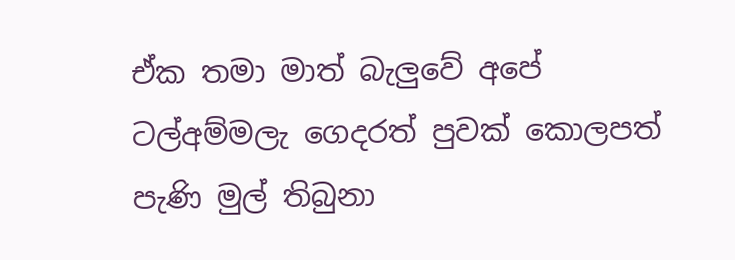ඒක තමා මාත් බැලුවේ අපේ ටල්අම්මලැ ගෙදරත් පුවක් කොලපත් පැණි මුල් තිබුනා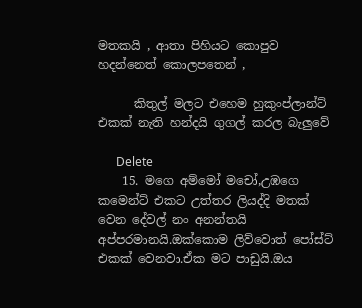මතකයි , ආතා පිහියට කොපුව හදන්නෙත් කොලපතෙන් ,

      කිතුල් මලට එහෙම හුකුංප්ලාන්ට් එකක් නැති හන්දයි ගුගල් කරල බැලුවේ

      Delete
    15. මගෙ අම්මෝ මචෝ,උඹගෙ කමෙන්ට් එකට උත්තර ලියද්දි මතක් වෙන දේවල් නං අනන්තයි අප්පරමානයි.ඔක්කොම ලිව්වොත් පෝස්ට් එකක් වෙනවා.ඒක මට පාඩුයි.ඔය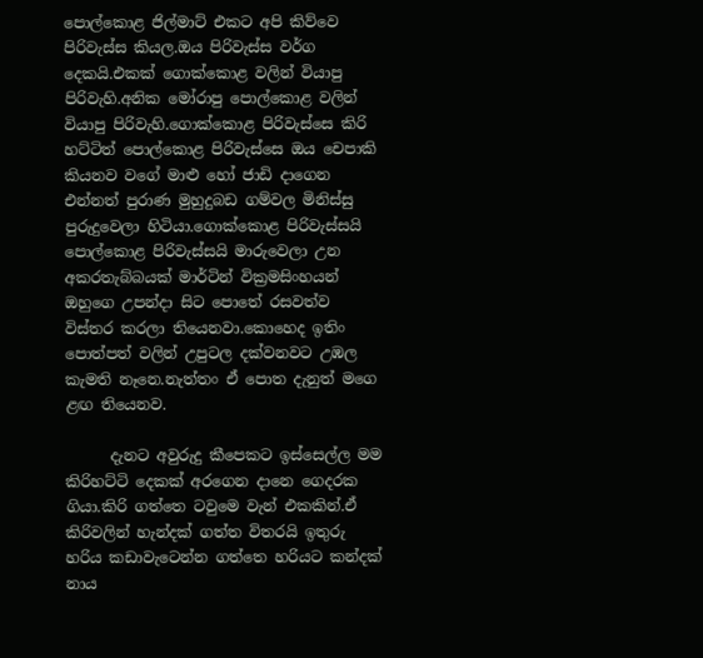පොල්කොළ ජිල්මාට් එකට අපි කිව්වෙ පිරිවැස්ස කියල.ඔය පිරිවැස්ස වර්ග දෙකයි.එකක් ගොක්කොළ වලින් වියාපු පිරිවැහි.අනික මෝරාපු පොල්කොළ වලින් වියාපු පිරිවැහි.ගොක්කොළ පිරිවැස්සෙ කිරි හට්ටිත් පොල්කොළ පිරිවැස්සෙ ඔය චෙපාකි කියනව වගේ මාළු හෝ ජාඩි දාගෙන එන්නත් පුරාණ මුහුදුබඩ ගම්වල මිනිස්සු පුරුදුවෙලා හිටියා.ගොක්කොළ පිරිවැස්සයි පොල්කොළ පිරිවැස්සයි මාරුවෙලා උන අකරතැබ්බයක් මාර්ටින් වික්‍රමසිංහයන් ඔහුගෙ උපන්දා සිට පොතේ රසවත්ව විස්තර කරලා තියෙනවා.කොහෙද ඉතිං පොත්පත් වලින් උපුටල දක්වනවට උඹල කැමති නෑනෙ.නැත්තං ඒ පොත දැනුත් මගෙ ළඟ තියෙනව.

      දැනට අවුරුදු කීපෙකට ඉස්සෙල්ල මම කිරිහට්ටි දෙකක් අරගෙන දානෙ ගෙදරක ගියා.කිරි ගත්තෙ ටවුමෙ වැන් එකකින්.ඒ කිරිවලින් හැන්දක් ගත්ත විතරයි ඉතුරු හරිය කඩාවැටෙන්න ගත්තෙ හරියට කන්දක් නාය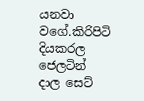යනවා වගේ.කිරිපිටි දියකරල ජෙලටින් දාල සෙට්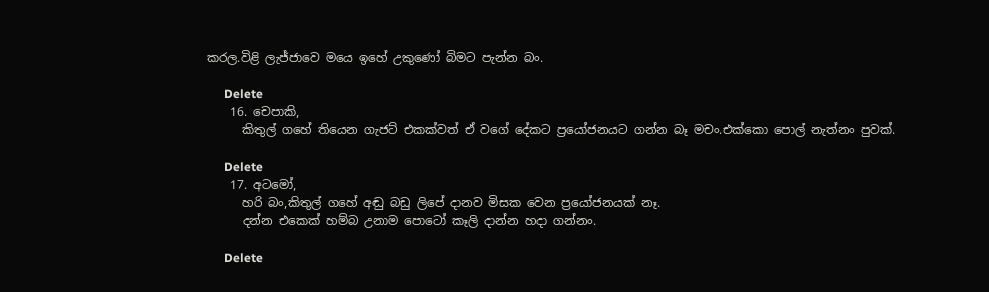කරල.විළි ලැජ්ජාවෙ මයෙ ඉහේ උකුණෝ බිමට පැන්න බං.

      Delete
    16. චෙපාකි,
      කිතුල් ගහේ තියෙන ගැජට් එකක්වත් ඒ වගේ දේකට ප්‍රයෝජනයට ගන්න බෑ මචං.එක්කො පොල් නැත්නං පුවක්.

      Delete
    17. අටමෝ,
      හරි බං,කිතුල් ගහේ අඬු බඩු ලිපේ දානව මිසක වෙන ප්‍රයෝජනයක් නෑ.
      දන්න එකෙක් හම්බ උනාම පොටෝ කෑලි දාන්න හදා ගන්නං.

      Delete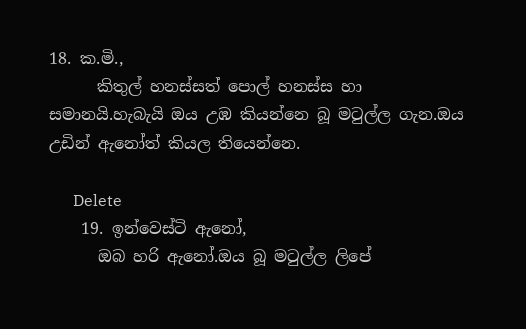18. ක.මි.,
      කිතුල් හනස්සත් පොල් හනස්ස හා සමානයි.හැබැයි ඔය උඹ කියන්නෙ බූ මටුල්ල ගැන.ඔය උඩින් ඇනෝත් කියල තියෙන්නෙ.

      Delete
    19. ඉන්වෙස්ටි ඇනෝ,
      ඔබ හරි ඇනෝ.ඔය බූ මටුල්ල ලිපේ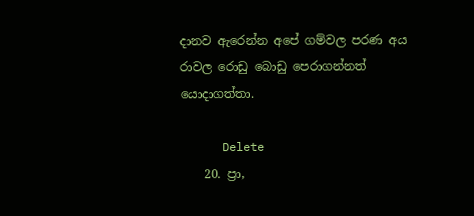දානව ඇරෙන්න අපේ ගම්වල පරණ අය රාවල රොඩු බොඩු පෙරාගන්නත් යොදාගත්තා.

      Delete
    20. ප්‍රා,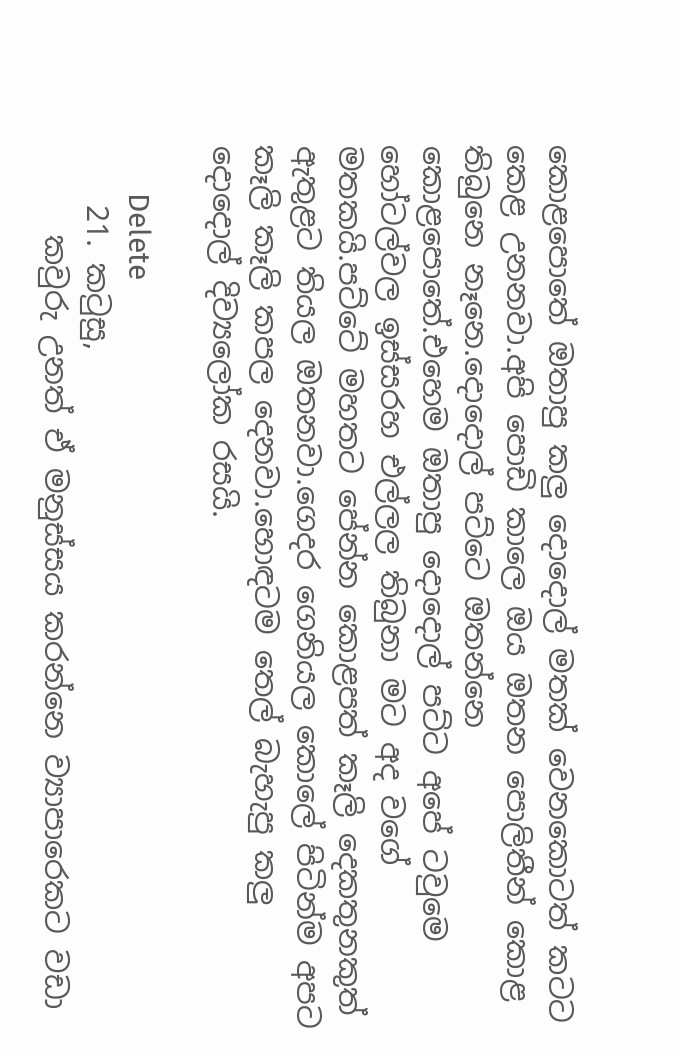කොළපොතේ ඔතාපු කලු දොදොල් මතක් වෙනකොටත් කටට කෙළ උනනවා.අපි පොඩි කාලෙ ඔය ඔතන පොලිතීන් කොළ තිබුනෙ නෑනෙ.දොදොල් පට්ටෙ ඔතන්නෙ කොළපොතේ.එහෙම ඔතාපු දොදොල් පට්ට අපේ ටවුමෙ හෝටල්වල ඉස්සරහ එල්ලල තිබුනා මට අද වගේ මතකයි.පට්ටේ මහතට පේන්න කොළපත් කෑලි දෙකතුනකුත් ඇතුළට තියල ඔතනවා.ගෙදර ගෙනියල කොලේ පිටින්ම අපට කෑලි කෑලි කපල දෙනවා.හොඳටම තෙල් බැහැපු කලු දොදොල් දිව්‍යලෝක රසයි.

      Delete
    21. කටුසු,
      කවුරු උනත් ඒ මනුස්සය කරන්නෙ ව්‍යාපාරෙකට වඩා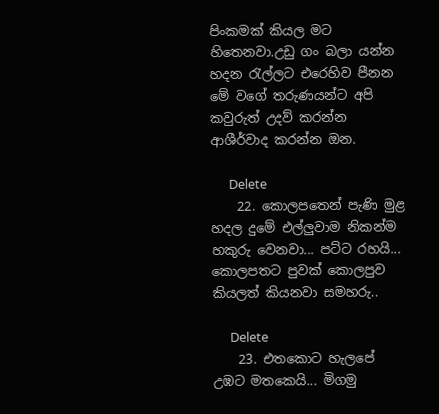පිංකමක් කියල මට හිතෙනවා.උඩු ගං බලා යන්න හදන රැල්ලට එරෙහිව පීනන මේ වගේ තරුණයන්ට අපි කවුරුත් උදව් කරන්න ආශීර්වාද කරන්න ඔන.

      Delete
    22. කොලපතෙන් පැණි මුළ හදල දුමේ එල්ලුවාම නිකන්ම හකුරු වෙනවා... පට්ට රහයි... කොලපතට පුවක් කොලපුව කියලත් කියනවා සමහරු..

      Delete
    23. එතකොට හැලපේ උඹට මතකෙයි... මිගමු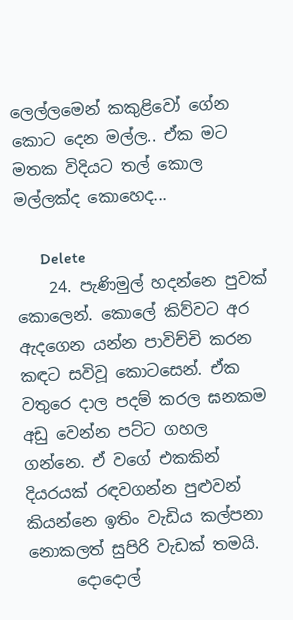ලෙල්ලමෙන් කකුළිවෝ ගේන කොට දෙන මල්ල.. ඒක මට මතක විදියට තල් කොල මල්ලක්ද කොහෙද...

      Delete
    24. පැණිමුල් හදන්නෙ පුවක් කොලෙන්. කොලේ කිව්වට අර ඇදගෙන යන්න පාවිච්චි කරන කඳට සවිවූ කොටසෙන්. ඒක වතුරෙ දාල පදම් කරල ඝනකම අඩු වෙන්න පට්ට ගහල ගන්නෙ. ඒ වගේ එකකින් දියරයක් රඳවගන්න පුළුවන් කියන්නෙ ඉතිං වැඩිය කල්පනා නොකලත් සුපිරි වැඩක් තමයි.
      දොදොල්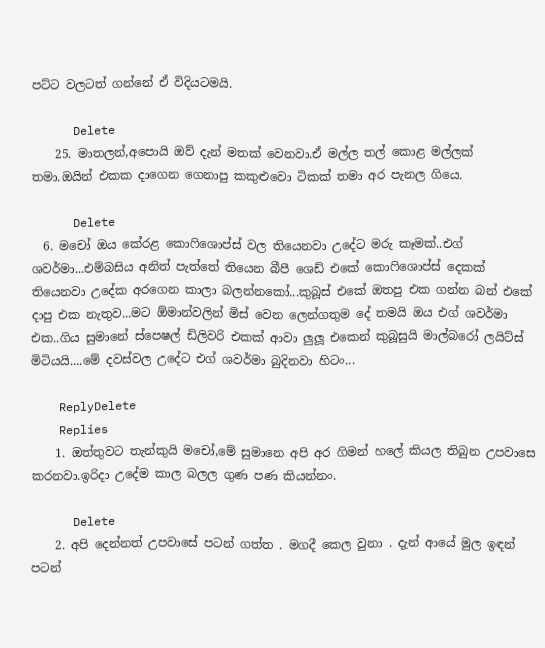පට්ට වලටත් ගන්නේ ඒ විදියටමයි.

      Delete
    25. මාතලන්,අපොයි ඔව් දැන් මතක් වෙනවා.ඒ මල්ල තල් කොළ මල්ලක් තමා.ඔයින් එකක දාගෙන ගෙනාපු කකුළුවො ටිකක් තමා අර පැනල ගියෙ.

      Delete
  6. මචෝ ඔය කේරළ කොෆිශොප්ස් වල තියෙනවා උදේට මරු කෑමක්..එග් ශවර්මා...එම්බසිය අනිත් පැත්තේ තියෙන බීපී ශෙඩ් එකේ කොෆිශොප්ස් දෙකක් තියෙනවා උදේක අරගෙන කාලා බලන්නකෝ...කුබූස් එකේ ඔතපු එක ගන්න බන් එකේ දාපු එක නැතුව...මට ඕමාන්වලින් මිස් වෙන ලෙන්ගතුම දේ තමයි ඔය එග් ශවර්මා එක..ගිය සුමානේ ස්පෙෂල් ඩිලිවරි එකක් ආවා ලුලූ එකෙන් කුබූසුයි මාල්බරෝ ලයිට්ස් මිටියයි....මේ දවස්වල උදේට එග් ශවර්මා බුදිනවා හිටං...

    ReplyDelete
    Replies
    1. ඔත්තුවට තැන්කුයි මචෝ,මේ සුමානෙ අපි අර ගිමන් හලේ කියල තිබුන උපවාසෙ කරනවා.ඉරිදා උදේම කාල බලල ගුණ පණ කියන්නං.

      Delete
    2. අපි දෙන්නත් උපවාසේ පටන් ගත්ත . මගදී කෙල වුනා . දැන් ආයේ මුල ඉඳන් පටන්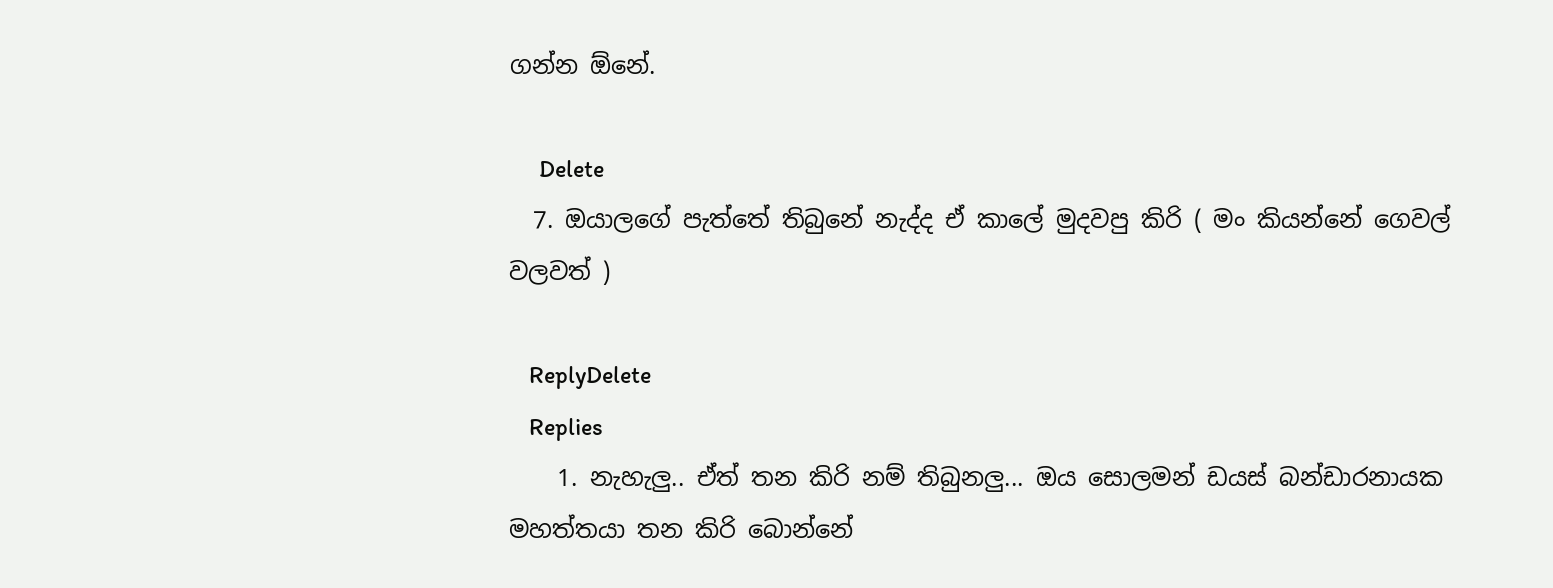ගන්න ඕනේ.

      Delete
  7. ඔයාලගේ පැත්තේ තිබුනේ නැද්ද ඒ කාලේ මුදවපු කිරි ( මං කියන්නේ ගෙවල් වලවත් )

    ReplyDelete
    Replies
    1. නැහැලු.. ඒත් තන කිරි නම් තිබුනලු... ඔය සොලමන් ඩයස් බන්ඩාරනායක මහත්තයා තන කිරි බොන්නේ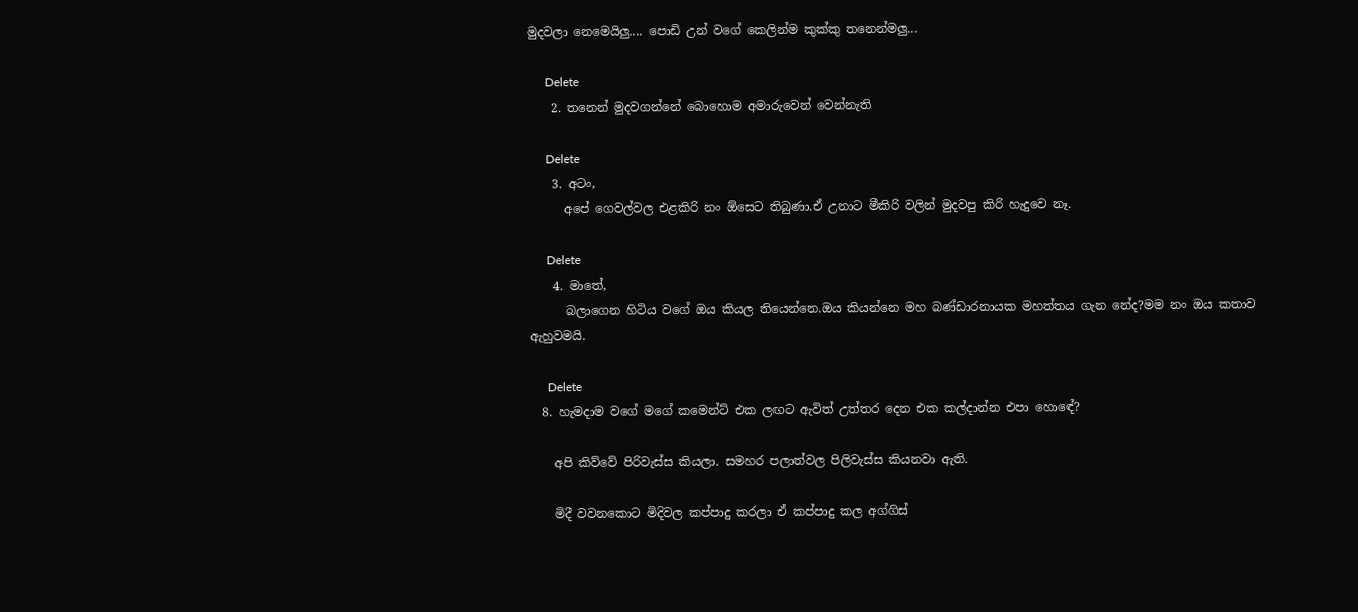මුදවලා නෙමෙයිලු.... පොඩි උන් වගේ කෙලින්ම කුක්කු තනෙන්මලු...

      Delete
    2. තනෙන් මුදවගන්නේ බොහොම අමාරුවෙන් වෙන්නැති

      Delete
    3. අටං,
      අපේ ගෙවල්වල එළකිරි නං ඕසෙට තිබුණා.ඒ උනාට මීකිරි වලින් මුදවපු කිරි හැදුවෙ නෑ.

      Delete
    4. මාතේ,
      බලාගෙන හිටිය වගේ ඔය කියල තියෙන්නෙ.ඔය කියන්නෙ මහ බණ්ඩාරනායක මහත්තය ගැන නේද?මම නං ඔය කතාව ඇහුවමයි.

      Delete
  8. හැමදාම වගේ මගේ කමෙන්ට් එක ලඟට ඇවිත් උත්තර දෙන එක කල්දාන්න එපා හොඳේ?

    අපි කිව්වේ පිරිවැස්ස කියලා. සමහර පලාත්වල පිලිවැස්ස කියනවා ඇති.

    මිදී වවනකොට මිදිවල කප්පාදු කරලා ඒ කප්පාදු කල අග්ගිස්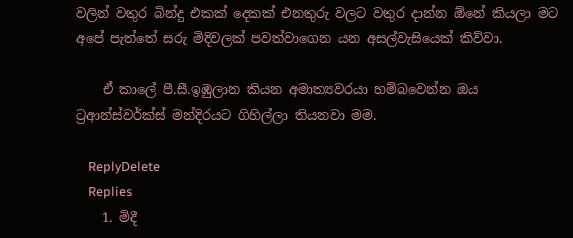වලින් වතුර බින්දු එකක් දෙකක් එනතුරු වලට වතුර දාන්න ඕනේ කියලා මට අපේ පැත්තේ සරු මිදිවලක් පවත්වාගෙන යන අසල්වැසියෙක් කිව්වා.

    ඒ කාලේ පී.සී.ඉඹුලාන කියන අමාත්‍යවරයා හම්බවෙන්න ඔය ට්‍රආන්ස්වර්ක්ස් මන්දිරයට ගිහිල්ලා තියනවා මම.

    ReplyDelete
    Replies
    1. මිදී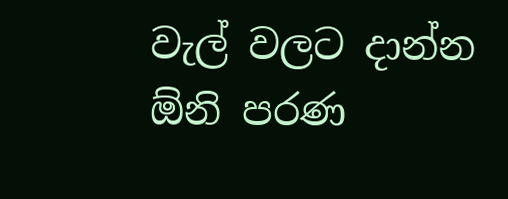වැල් වලට දාන්න ඕනි පරණ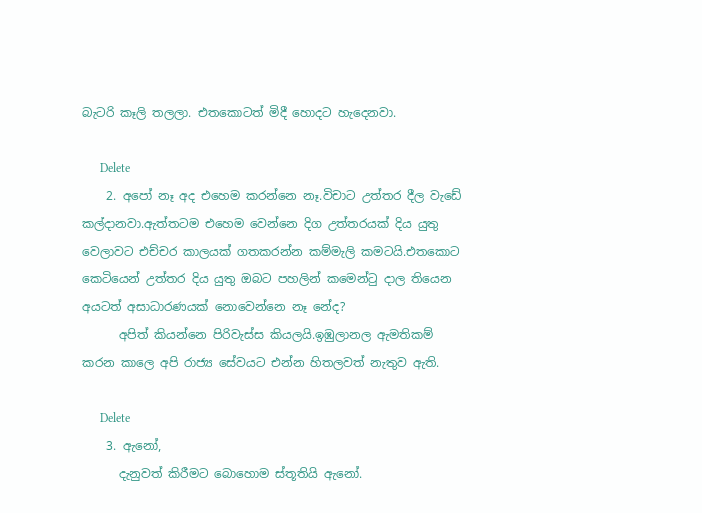බැටරි කෑලි තලලා. එතකොටත් මිදී හොදට හැදෙනවා.

      Delete
    2. අපෝ නෑ අද එහෙම කරන්නෙ නෑ.විචාට උත්තර දීල වැඩේ කල්දානවා.ඇත්තටම එහෙම වෙන්නෙ දිග උත්තරයක් දිය යුතු වෙලාවට එච්චර කාලයක් ගතකරන්න කම්මැලි කමටයි.එතකොට කෙටියෙන් උත්තර දිය යුතු ඔබට පහලින් කමෙන්ටු දාල තියෙන අයටත් අසාධාරණයක් නොවෙන්නෙ නෑ නේද?
      අපිත් කියන්නෙ පිරිවැස්ස කියලයි.ඉඹුලානල ඇමතිකම් කරන කාලෙ අපි රාජ්‍ය සේවයට එන්න හිතලවත් නැතුව ඇති.

      Delete
    3. ඇනෝ,
      දැනුවත් කිරීමට බොහොම ස්තූතියි ඇනෝ.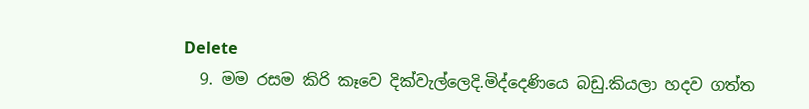Delete
  9. මම රසම කිරි කෑවෙ දික්වැල්ලෙදි.මිද්දෙණියෙ බඩු.කියලා හදව ගත්ත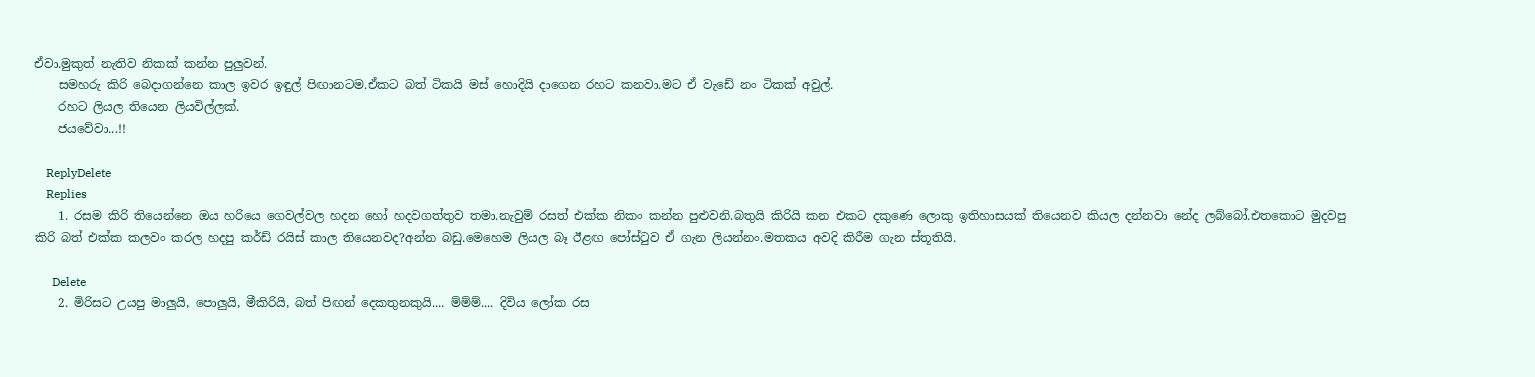ඒවා.මුකුත් නැතිව නිකක් කන්න පුලුවන්.
    සමහරු කිරි බෙදාගන්නෙ කාල ඉවර ඉඳුල් පිඟානටම.ඒකට බත් ටිකයි මස් හොදියි දාගෙන රහට කනවා.මට ඒ වැඩේ නං ටිකක් අවුල්.
    රහට ලියල තියෙන ලියවිල්ලක්.
    ජයවේවා...!!

    ReplyDelete
    Replies
    1. රසම කිරි තියෙන්නෙ ඔය හරියෙ ගෙවල්වල හදන හෝ හදවගත්තුව තමා.නැවුම් රසත් එක්ක නිකං කන්න පුළුවනි.බතුයි කිරියි කන එකට දකුණෙ ලොකු ඉතිහාසයක් තියෙනව කියල දන්නවා නේද ලබ්බෝ.එතකොට මුදවපු කිරි බත් එක්ක කලවං කරල හදපු කර්ඩ් රයිස් කාල තියෙනවද?අන්න බඩු.මෙහෙම ලියල බෑ ඊළඟ පෝස්ටුව ඒ ගැන ලියන්නං.මතකය අවදි කිරීම ගැන ස්තූතියි.

      Delete
    2. මිරිසට උයපු මාලුයි, පොලුයි, මීකිරියි, බත් පිඟන් දෙකතුනකුයි.... ම්ම්ම්.... දිවිය ලෝක රස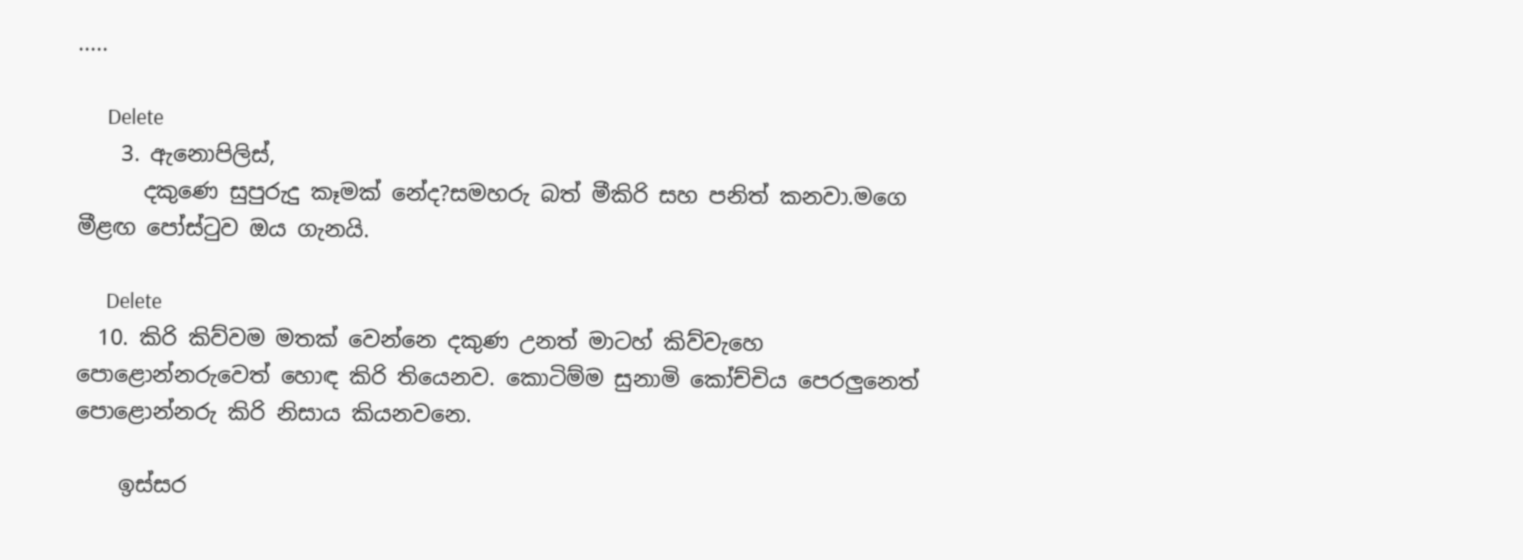.....

      Delete
    3. ඇනොපිලිස්,
      දකුණෙ සුපුරුදු කෑමක් නේද?සමහරු බත් මීකිරි සහ පනිත් කනවා.මගෙ මීළඟ පෝස්ටුව ඔය ගැනයි.

      Delete
  10. කිරි කිව්වම මතක් වෙන්නෙ දකුණ උනත් මාටහ් කිව්වැහෙ පොළොන්නරුවෙත් හොඳ කිරි තියෙනව. කොටිම්ම සුනාමි කෝච්චිය පෙරලුනෙත් පොළොන්නරු කිරි නිසාය කියනවනෙ.

    ඉස්සර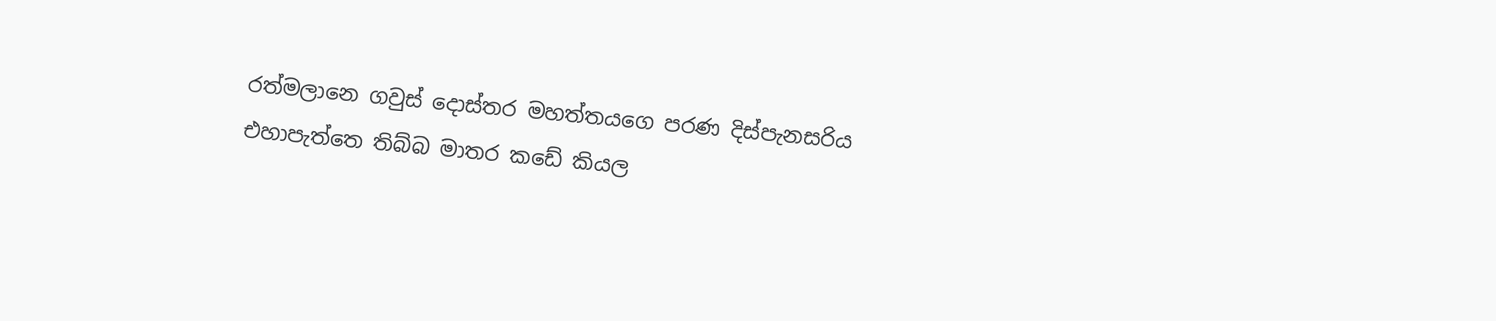රත්මලානෙ ගවුස් දොස්තර මහත්තයගෙ පරණ දිස්පැනසරිය එහාපැත්තෙ තිබ්බ මාතර කඩේ කියල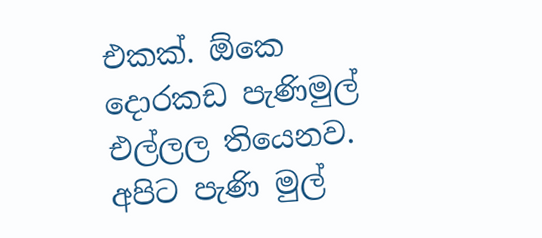එකක්. ඕකෙ දොරකඩ පැණිමුල් එල්ලල තියෙනව. අපිට පැණි මුල්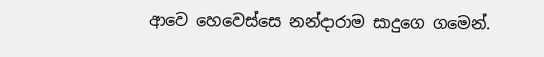ආවෙ හෙවෙස්සෙ නන්දාරාම සාදුගෙ ගමෙන්.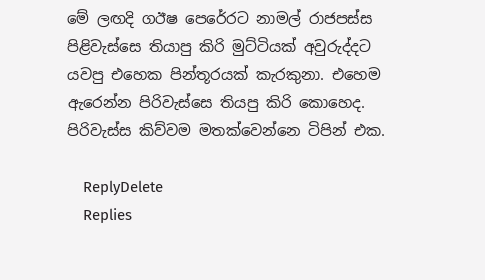මේ ලඟදි ගඊෂ පෙරේරට නාමල් රාජපස්ස පිළිවැස්සෙ තියාපු කිරි මුට්ටියක් අවුරුද්දට යවපු එහෙක පින්තූරයක් කැරකුනා. එහෙම ඇරෙන්න පිරිවැස්සෙ තියපු කිරි කොහෙද. පිරිවැස්ස කිව්වම මතක්වෙන්නෙ ටිපින් එක.

    ReplyDelete
    Replies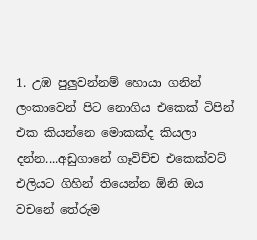1. උඹ පුලුවන්නම් හොයා ගනින් ලංකාවෙන් පිට නොගිය එකෙක් ටිපින් එක කියන්නෙ මොකක්ද කියලා දන්න....අඩුගානේ ගෑවිච්ච එකෙක්වට් එලියට ගිහින් තියෙන්න ඕනි ඔය වචනේ තේරුම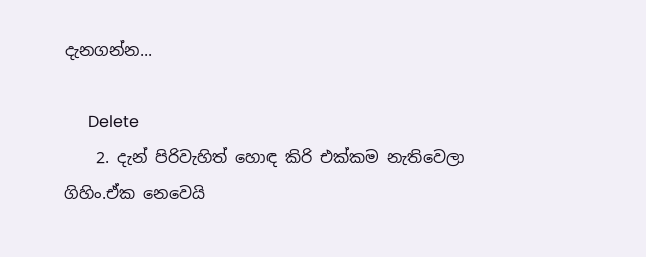දැනගන්න...

      Delete
    2. දැන් පිරිවැහිත් හොඳ කිරි එක්කම නැතිවෙලා ගිහිං.ඒක නෙවෙයි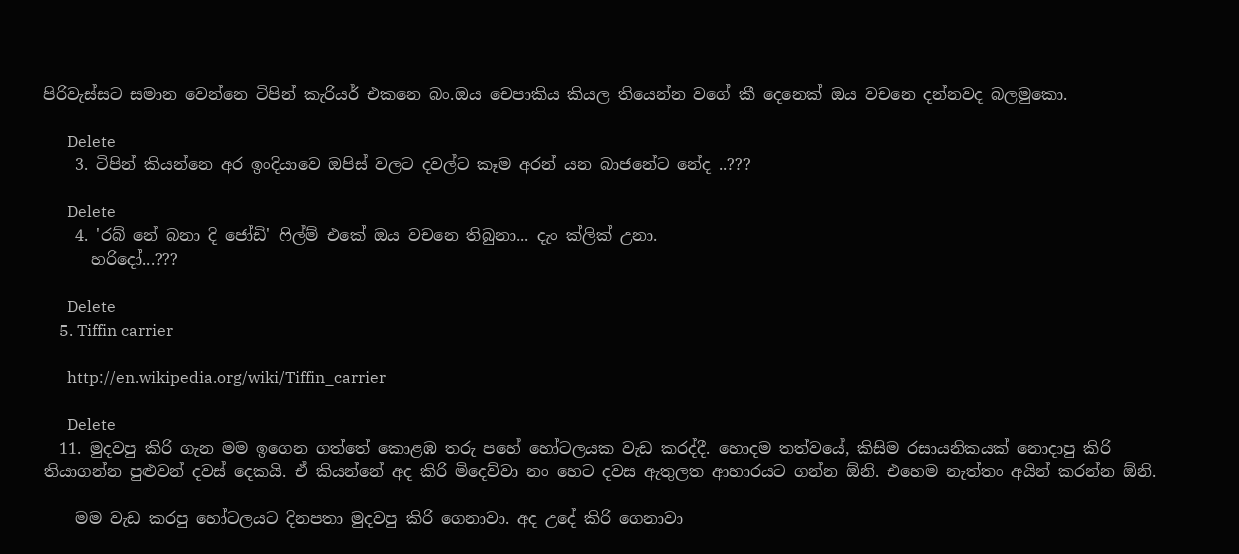පිරිවැස්සට සමාන වෙන්නෙ ටිපින් කැරියර් එකනෙ බං.ඔය චෙපාකිය කියල තියෙන්න වගේ කී දෙනෙක් ඔය වචනෙ දන්නවද බලමුකො.

      Delete
    3. ටිපින් කියන්නෙ අර ඉංදියාවෙ ඔපිස් වලට දවල්ට කෑම අරන් යන බාජනේට නේද ..???

      Delete
    4. 'රබ් නේ බනා දි ජෝඩි' ෆිල්ම් එකේ ඔය වචනෙ තිබුනා... දැං ක්ලික් උනා.
      හරිදෝ...???

      Delete
    5. Tiffin carrier

      http://en.wikipedia.org/wiki/Tiffin_carrier

      Delete
  11. මුදවපු කිරි ගැන මම ඉගෙන ගත්තේ කොළඹ තරු පහේ හෝටලයක වැඩ කරද්දී. හොදම තත්වයේ, කිසිම රසායනිකයක් නොදාපු කිරි තියාගන්න පුළුවන් දවස් දෙකයි. ඒ කියන්නේ අද කිරි මිදෙව්වා නං හෙට දවස ඇතුලත ආහාරයට ගන්න ඕනි. එහෙම නැත්තං අයින් කරන්න ඕනි.

    මම වැඩ කරපු හෝටලයට දිනපතා මුදවපු කිරි ගෙනාවා. අද උදේ කිරි ගෙනාවා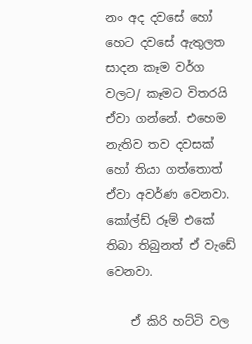නං අද දවසේ හෝ හෙට දවසේ ඇතුලත සාදන කෑම වර්ග වලට/ කෑමට විතරයි ඒවා ගන්නේ. එහෙම නැතිව තව දවසක් හෝ තියා ගත්තොත් ඒවා අවර්ණ වෙනවා. කෝල්ඩ් රූම් එකේ තිබා තිබුනත් ඒ වැඩේ වෙනවා.

    ඒ කිරි හට්ටි වල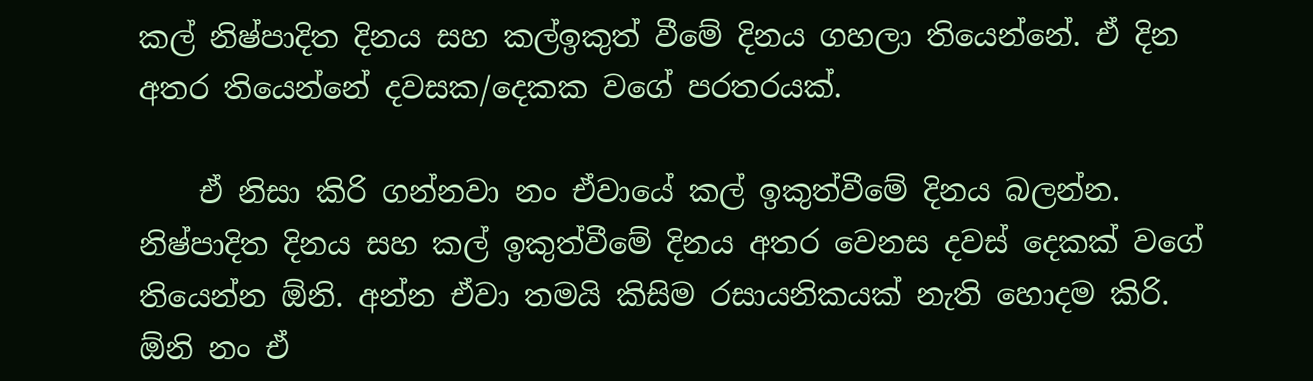කල් නිෂ්පාදිත දිනය සහ කල්ඉකුත් වීමේ දිනය ගහලා තියෙන්නේ. ඒ දින අතර තියෙන්නේ දවසක/දෙකක වගේ පරතරයක්.

    ඒ නිසා කිරි ගන්නවා නං ඒවායේ කල් ඉකුත්වීමේ දිනය බලන්න. නිෂ්පාදිත දිනය සහ කල් ඉකුත්වීමේ දිනය අතර වෙනස දවස් දෙකක් වගේ තියෙන්න ඕනි. අන්න ඒවා තමයි කිසිම රසායනිකයක් නැති හොදම කිරි. ඕනි නං ඒ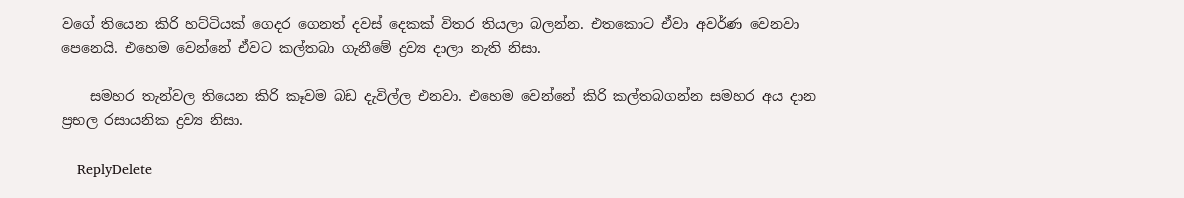වගේ තියෙන කිරි හට්ටියක් ගෙදර ගෙනත් දවස් දෙකක් විතර තියලා බලන්න. එතකොට ඒවා අවර්ණ වෙනවා පෙනෙයි. එහෙම වෙන්නේ ඒවට කල්තබා ගැනීමේ ද්‍රව්‍ය දාලා නැති නිසා.

    සමහර තැන්වල තියෙන කිරි කෑවම බඩ දැවිල්ල එනවා. එහෙම වෙන්නේ කිරි කල්තබගන්න සමහර අය දාන ප්‍රභල රසායනික ද්‍රව්‍ය නිසා.

    ReplyDelete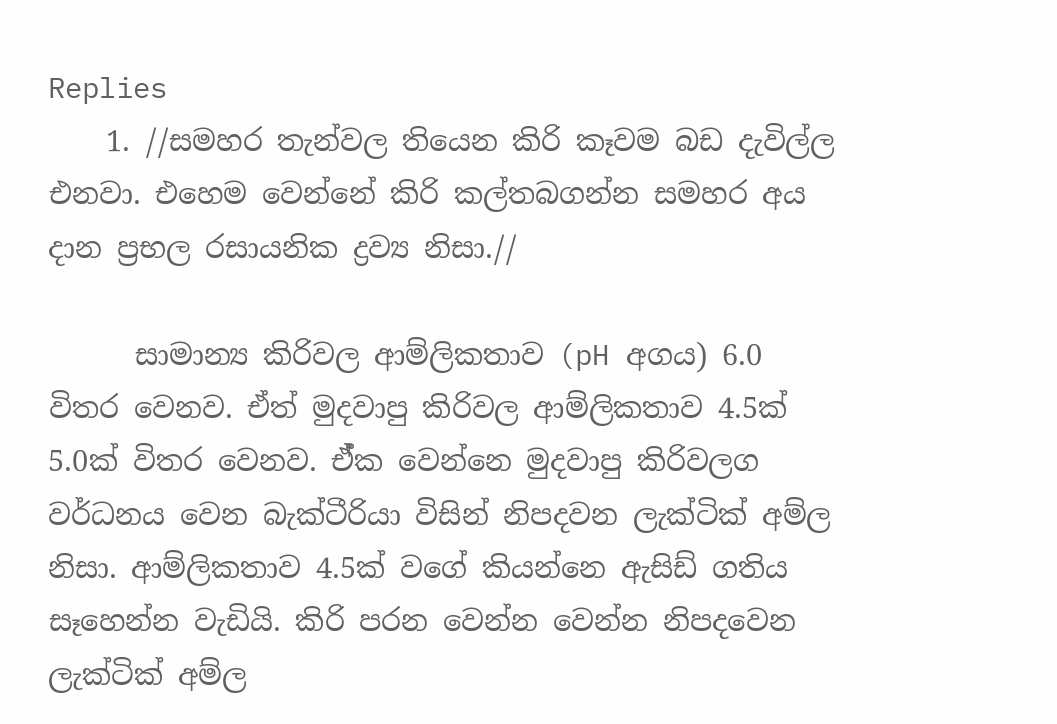Replies
    1. //සමහර තැන්වල තියෙන කිරි කෑවම බඩ දැවිල්ල එනවා. එහෙම වෙන්නේ කිරි කල්තබගන්න සමහර අය දාන ප්‍රභල රසායනික ද්‍රව්‍ය නිසා.//

      සාමාන්‍ය කිරිවල ආම්ලිකතාව (pH අගය) 6.0 විතර වෙනව. ඒත් මුදවාපු කිරිවල ආම්ලිකතාව 4.5ක් 5.0ක් විතර වෙනව. ඒ්ක වෙන්නෙ මුදවාපු කිරිවලග වර්ධනය වෙන බැක්ටීරියා විසින් නිපදවන ලැක්ටික් අම්ල නිසා. ආම්ලිකතාව 4.5ක් වගේ කියන්නෙ ඇසිඩ් ගතිය සෑහෙන්න වැඩියි. කිරි පරන වෙන්න වෙන්න නිපදවෙන ලැක්ටික් අම්ල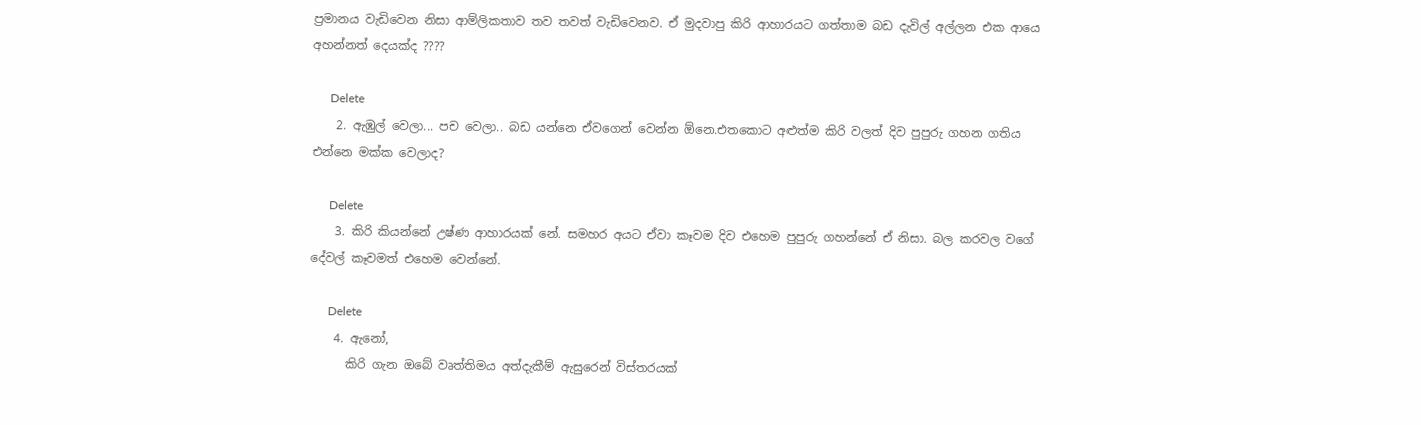ප්‍රමානය වැඩිවෙන නිසා ආම්ලිකතාව තව තවත් වැඩිවෙනව. ඒ මුදවාපු කිරි ආහාරයට ගත්තාම බඩ දැවිල් අල්ලන එක ආයෙ අහන්නත් දෙයක්ද ????

      Delete
    2. ඇඹුල් වෙලා... පච වෙලා.. බඩ යන්නෙ ඒවගෙන් වෙන්න ඕනෙ.එතකොට අළුත්ම කිරි වලත් දිව පුපුරු ගහන ගතිය එන්නෙ මක්ක වෙලාද?

      Delete
    3. කිරි කියන්නේ උෂ්ණ ආහාරයක් නේ. සමහර අයට ඒවා කෑවම දිව එහෙම පුපුරු ගහන්නේ ඒ නිසා. බල කරවල වගේ දේවල් කෑවමත් එහෙම වෙන්නේ.

      Delete
    4. ඇනෝ,
      කිරි ගැන ඔබේ වෘත්තිමය අත්දැකීම් ඇසුරෙන් විස්තරයක්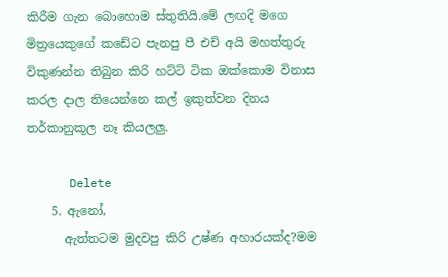කිරීම ගැන බොහොම ස්තුතියි.මේ ලඟදි මගෙ මිත්‍රයෙකුගේ කඩේට පැනපු පී එච් අයි මහත්තුරු විකුණන්න තිබුන කිරි හට්ටි ටික ඔක්කොම විනාස කරල දාල තියෙන්නෙ කල් ඉකුත්වන දිනය තර්කානුකූල නෑ කියලලු.

      Delete
    5. ඇනෝ,
      ඇත්තටම මුදවපු කිරි උෂ්ණ අහාරයක්ද?මම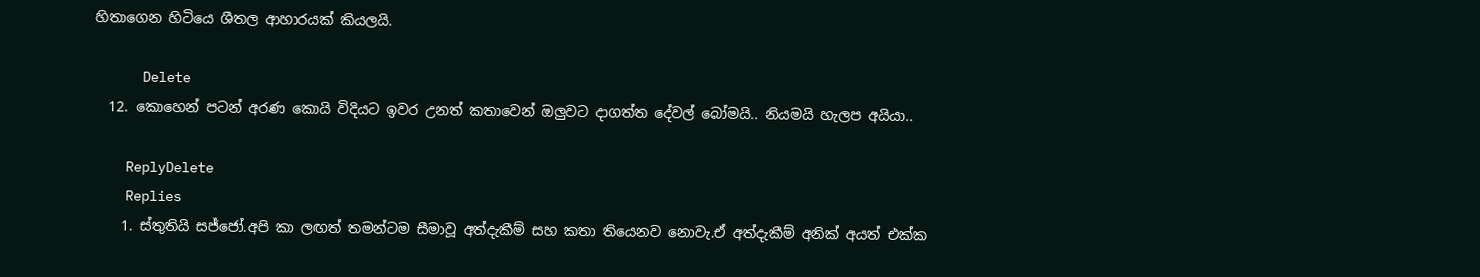හිතාගෙන හිටියෙ ශීතල ආහාරයක් කියලයි.

      Delete
  12. කොහෙන් පටන් අරණ කොයි විදියට ඉවර උනත් කතාවෙන් ඔලුවට දාගත්ත දේවල් බෝමයි.. නියමයි හැලප අයියා..

    ReplyDelete
    Replies
    1. ස්තුතියි සජ්ජෝ.අපි කා ලඟත් තමන්ටම සීමාවූ අත්දැකීම් සහ කතා තියෙනව නොවැ.ඒ අත්දැකීම් අනික් අයත් එක්ක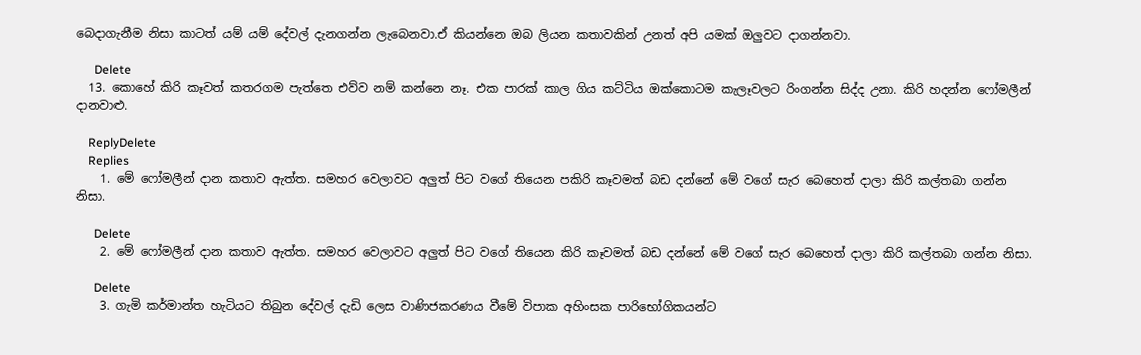බෙදාගැනීම නිසා කාටත් යම් යම් දේවල් දැනගන්න ලැබෙනවා.ඒ කියන්නෙ ඔබ ලියන කතාවකින් උනත් අපි යමක් ඔලුවට දාගන්නවා.

      Delete
  13. කොහේ කිරි කෑවත් කතරගම පැත්තෙ එව්ව නම් කන්නෙ නෑ. එක පාරක් කාල ගිය කට්ටිය ඔක්කොටම කැලෑවලට රිංගන්න සිද්ද උනා. කිරි හදන්න ෆෝමලීන් දානවාළු.

    ReplyDelete
    Replies
    1. මේ ෆෝමලීන් දාන කතාව ඇත්ත. සමහර වෙලාවට අලුත් පිට වගේ තියෙන පකිරි කෑවමත් බඩ දන්නේ මේ වගේ සැර බෙහෙත් දාලා කිරි කල්තබා ගන්න නිසා.

      Delete
    2. මේ ෆෝමලීන් දාන කතාව ඇත්ත. සමහර වෙලාවට අලුත් පිට වගේ තියෙන කිරි කෑවමත් බඩ දන්නේ මේ වගේ සැර බෙහෙත් දාලා කිරි කල්තබා ගන්න නිසා.

      Delete
    3. ගැමි කර්මාන්ත හැටියට තිබුන දේවල් දැඩි ලෙස වාණිජකරණය වීමේ විපාක අහිංසක පාරිභෝගිකයන්ට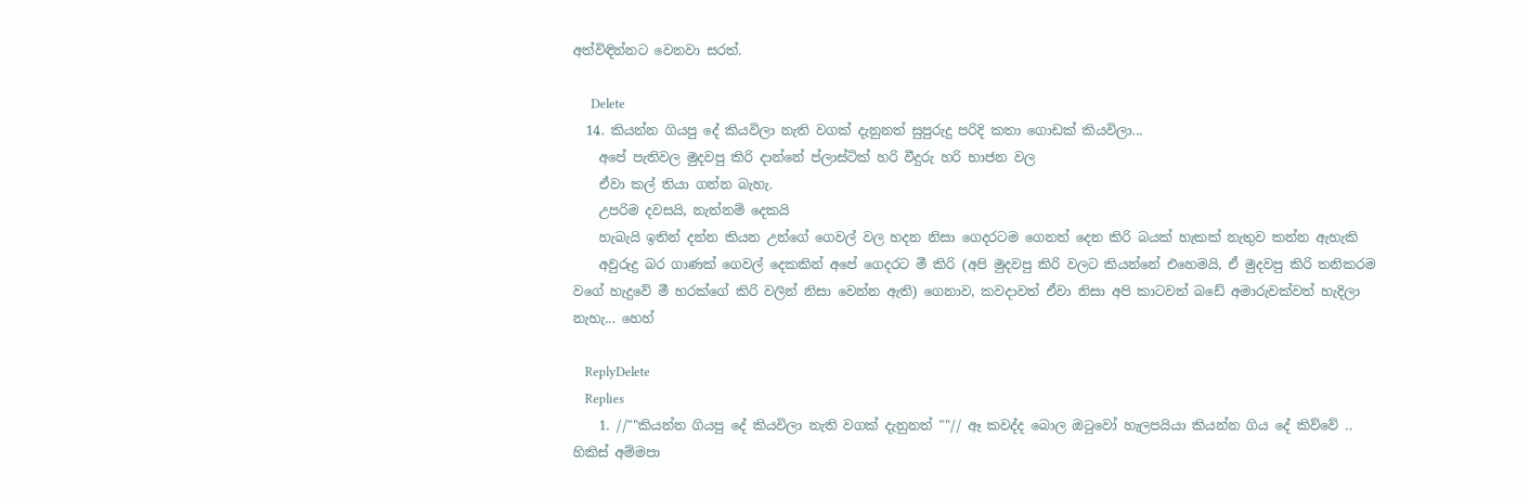අත්විඳින්නට වෙනවා සරත්.

      Delete
  14. කියන්න ගියපු දේ කියවිලා නැති වගක් දැනුනත් සුපුරුදු පරිදි කතා ගොඩක් කියවිලා...
    අපේ පැතිවල මුදවපු කිරි දාන්නේ ප්ලාස්ටික් හරි වීදුරු හරි භාජන වල
    ඒවා කල් තියා ගන්න බැහැ.
    උපරිම දවසයි, නැත්නම් දෙකයි
    හැබැයි ඉතින් දන්න කියන උන්ගේ ගෙවල් වල හදන නිසා ගෙදරටම ගෙනත් දෙන කිරි බයක් හැකක් නැතුව කන්න ඇහැකි
    අවුරුදු බර ගාණක් ගෙවල් දෙකකින් අපේ ගෙදරට මී කිරි (අපි මුදවපු කිරි වලට කියන්නේ එහෙමයි, ඒ මුදවපු කිරි තනිකරම වගේ හැදුවේ මී හරක්ගේ කිරි වලින් නිසා වෙන්න ඇති) ගෙනාව, කවදාවත් ඒවා නිසා අපි කාටවත් බඩේ අමාරුවක්වත් හැදිලා නැහැ... හෙහ්

    ReplyDelete
    Replies
    1. //""කියන්න ගියපු දේ කියවිලා නැති වගක් දැනුනත් ""// ඈ කවද්ද බොල ඔටුවෝ හැලපයියා කියන්න ගිය දේ කිව්වේ .. හිකිස් අම්මපා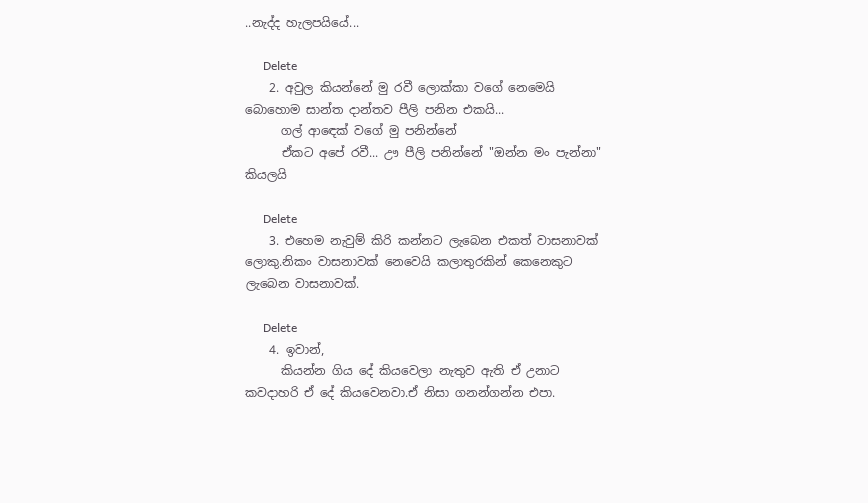..නැද්ද හැලපයියේ...

      Delete
    2. අවුල කියන්නේ මු රවී ලොක්කා වගේ නෙමෙයි බොහොම සාන්ත දාන්තව පීලි පනින එකයි...
      ගල් ආඳෙක් වගේ මු පනින්නේ
      ඒකට අපේ රවී... ඌ පීලි පනින්නේ "ඔන්න මං පැන්නා" කියලයි

      Delete
    3. එහෙම නැවුම් කිරි කන්නට ලැබෙන එකත් වාසනාවක් ලොකු.නිකං වාසනාවක් නෙවෙයි කලාතුරකින් කෙනෙකුට ලැබෙන වාසනාවක්.

      Delete
    4. ඉවාන්,
      කියන්න ගිය දේ කියවෙලා නැතුව ඇති ඒ උනාට කවදාහරි ඒ දේ කියවෙනවා.ඒ නිසා ගනන්ගන්න එපා.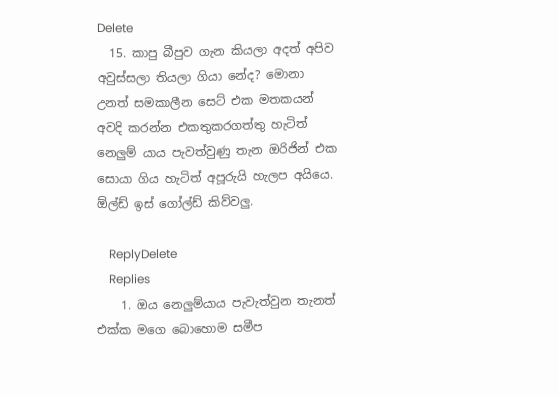Delete
  15. කාපු බීපුව ගැන කියලා අදත් අපිව අවුස්සලා තියලා ගියා නේද? මොනා උනත් සමකාලීන සෙට් එක මතකයන් අවදි කරන්න එකතුකරගත්තු හැටිත් නෙලුම් යාය පැවත්වුණු තැන ඔරිජින් එක සොයා ගිය හැටිත් අපූරුයි හැලප අයියෙ. ඕල්ඩ් ඉස් ගෝල්ඩ් කිව්වලු.

    ReplyDelete
    Replies
    1. ඔය නෙලුම්යාය පැවැත්වුන තැනත් එක්ක මගෙ බොහොම සමීප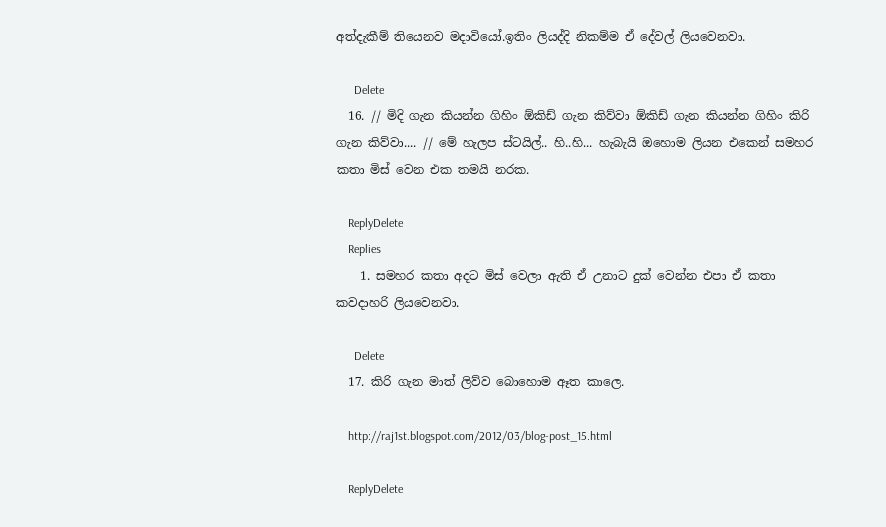අත්දැකීම් තියෙනව මදාවියෝ.ඉතිං ලියද්දි නිකම්ම ඒ දේවල් ලියවෙනවා.

      Delete
  16. // මිදි ගැන කියන්න ගිහිං ඕකිඩ් ගැන කිව්වා ඕකිඩ් ගැන කියන්න ගිහිං කිරි ගැන කිව්වා.... // මේ හැලප ස්ටයිල්.. හි..හි... හැබැයි ඔහොම ලියන එකෙන් සමහර කතා මිස් වෙන එක තමයි නරක.

    ReplyDelete
    Replies
    1. සමහර කතා අදට මිස් වෙලා ඇති ඒ උනාට දුක් වෙන්න එපා ඒ කතා කවදාහරි ලියවෙනවා.

      Delete
  17. කිරි ගැන මාත් ලිව්ව බොහොම ඈත කාලෙ.

    http://raj1st.blogspot.com/2012/03/blog-post_15.html

    ReplyDelete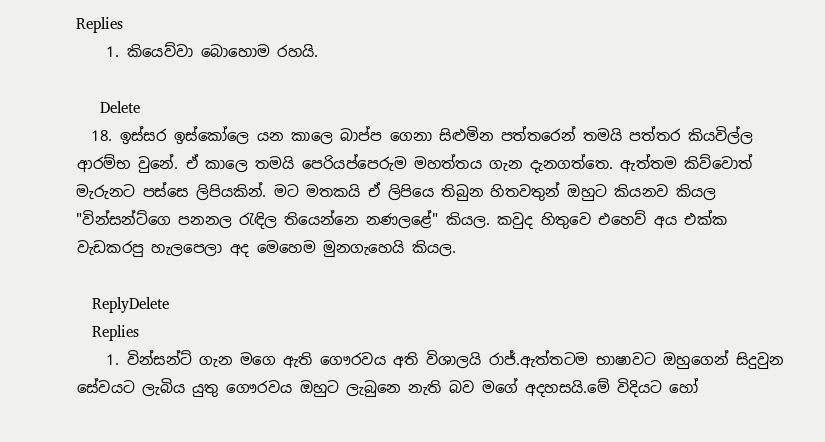Replies
    1. කියෙව්වා බොහොම රහයි.

      Delete
  18. ඉස්සර ඉස්කෝලෙ යන කාලෙ බාප්ප ගෙනා සිළුමින පත්තරෙන් තමයි පත්තර කියවිල්ල ආරම්භ වුනේ. ඒ කාලෙ තමයි පෙරියප්පෙරුම මහත්තය ගැන දැනගත්තෙ. ඇත්තම කිව්වොත් මැරුනට පස්සෙ ලිපියකින්. මට මතකයි ඒ ලිපියෙ තිබුන හිතවතුන් ඔහුට කියනව කියල "වින්සන්ට්ගෙ පනනල රැඳිල තියෙන්නෙ නණලළේ" කියල. කවුද හිතුවෙ එහෙව් අය එක්ක වැඩකරපු හැලපෙලා අද මෙහෙම මුනගැහෙයි කියල.

    ReplyDelete
    Replies
    1. වින්සන්ට් ගැන මගෙ ඇති ගෞරවය අති විශාලයි රාජ්.ඇත්තටම භාෂාවට ඔහුගෙන් සිදුවුන සේවයට ලැබිය යුතු ගෞරවය ඔහුට ලැබුනෙ නැති බව මගේ අදහසයි.මේ විදියට හෝ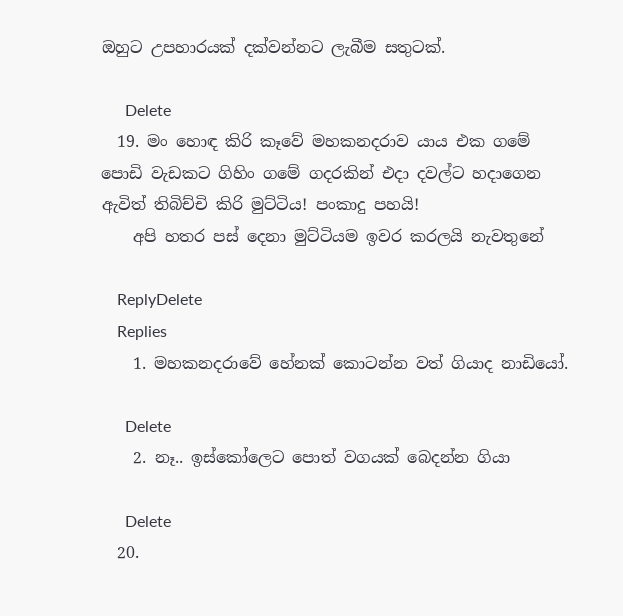ඔහුට උපහාරයක් දක්වන්නට ලැබීම සතුටක්.

      Delete
  19. මං හොඳ කිරි කෑවේ මහකනදරාව යාය එක ගමේ පොඩි වැඩකට ගිහිං ගමේ ගදරකින් එදා දවල්ට හදාගෙන ඇවිත් තිබිච්චි කිරි මුට්ටිය! පංකාදු පහයි!
    අපි හතර පස් දෙනා මුට්ටියම ඉවර කරලයි නැවතුනේ

    ReplyDelete
    Replies
    1. මහකනදරාවේ හේනක් කොටන්න වත් ගියාද නාඩියෝ.

      Delete
    2. නෑ.. ඉස්කෝලෙට පොත් වගයක් බෙදන්න ගියා

      Delete
  20.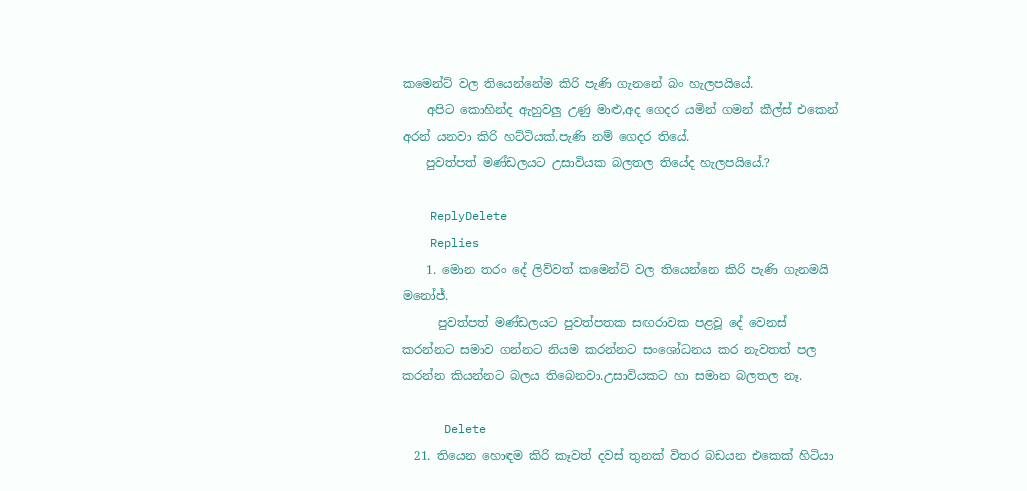කමෙන්ට් වල තියෙන්නේම කිරි පැණි ගැනනේ බං හැලපයියේ.
    අපිට කොහින්ද ඇහුවලු උණු මාළු,අද ගෙදර යමින් ගමන් කීල්ස් එකෙන් අරන් යනවා කිරි හට්ටියක්.පැණි නම් ගෙදර තියේ.
    පුවත්පත් මණ්ඩලයට උසාවියක බලතල තියේද හැලපයියේ.?

    ReplyDelete
    Replies
    1. මොන තරං දේ ලිව්වත් කමෙන්ට් වල තියෙන්නෙ කිරි පැණි ගැනමයි මනෝජ්.
      පුවත්පත් මණ්ඩලයට පුවත්පතක සඟරාවක පළවූ දේ වෙනස් කරන්නට සමාව ගන්නට නියම කරන්නට සංශෝධනය කර නැවතත් පල කරන්න කියන්නට බලය තිබෙනවා.උසාවියකට හා සමාන බලතල නෑ.

      Delete
  21. තියෙන හොඳම කිරි කෑවත් දවස් තුනක් විතර බඩයන එකෙක් හිටියා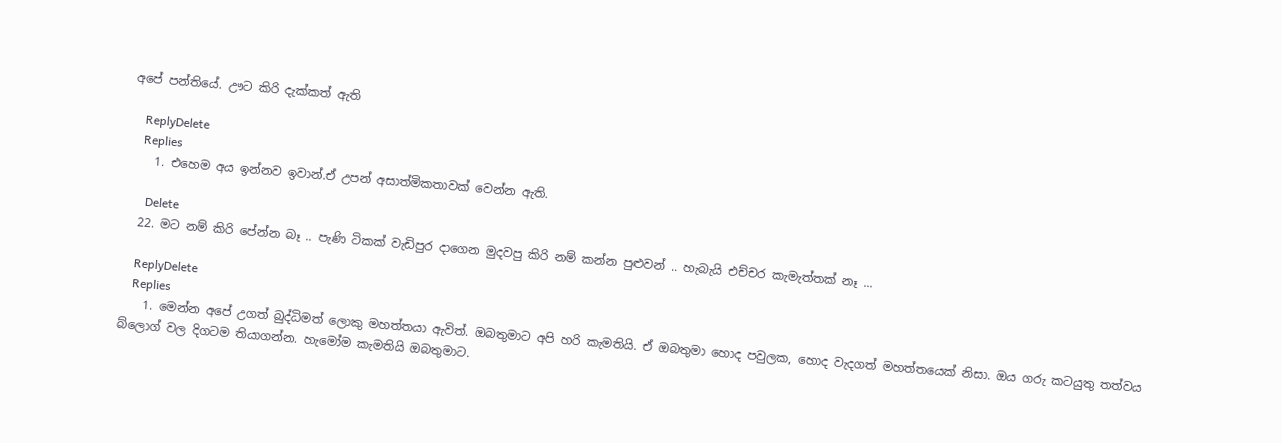අපේ පන්තියේ. ඌට කිරි දැක්කත් ඇති

    ReplyDelete
    Replies
    1. එහෙම අය ඉන්නව ඉවාන්.ඒ උපන් අසාත්මිකතාවක් වෙන්න ඇති.

      Delete
  22. මට නම් කිරි පේන්න බෑ .. පැණි ටිකක් වැඩිපුර දාගෙන මුදවපු කිරි නම් කන්න පුළුවන් .. හැබැයි එච්චර කැමැත්තක් නෑ ...

    ReplyDelete
    Replies
    1. මෙන්න අපේ උගත් බුද්ධිමත් ලොකු මහත්තයා ඇවිත්. ඔබතුමාට අපි හරි කැමතියි. ඒ ඔබතුමා හොද පවුලක, හොද වැදගත් මහත්තයෙක් නිසා. ඔය ගරු කටයුතු තත්වය බ්ලොග් වල දිගටම තියාගන්න. හැමෝම කැමතියි ඔබතුමාට.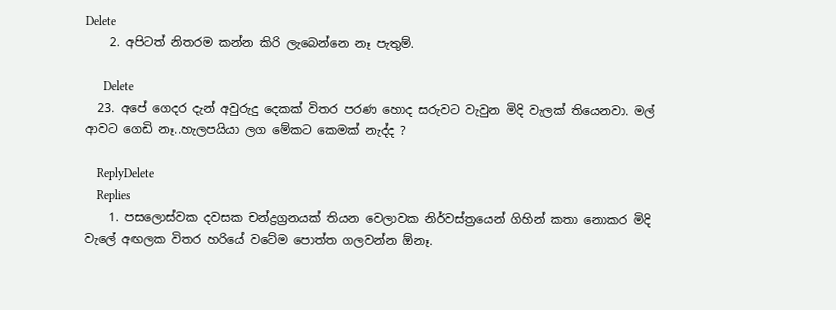Delete
    2. අපිටත් නිතරම කන්න කිරි ලැබෙන්නෙ නෑ පැතුම්.

      Delete
  23. අපේ ගෙදර දැන් අවුරුදු දෙකක් විතර පරණ හොද සරුවට වැවුන මිදි වැලක් තියෙනවා. මල් ආවට ගෙඩි නෑ..හැලපයියා ලග මේකට කෙමක් නැද්ද ?

    ReplyDelete
    Replies
    1. පසලොස්වක දවසක චන්ද්‍රග්‍රනයක් තියන වෙලාවක නිර්වස්ත්‍රයෙන් ගිහින් කතා නොකර මිදි වැලේ අඟලක විතර හරියේ වටේම පොත්ත ගලවන්න ඕනෑ.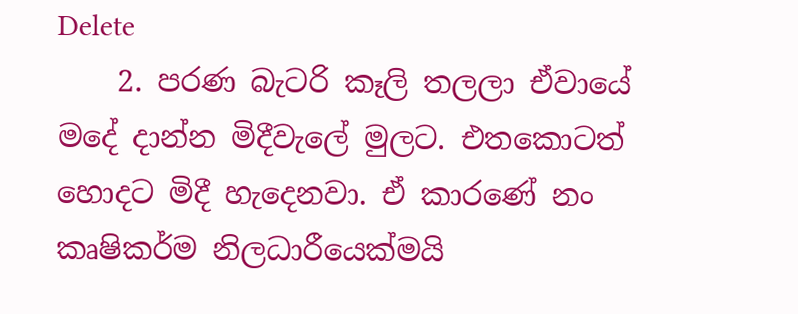Delete
    2. පරණ බැටරි කෑලි තලලා ඒවායේ මදේ දාන්න මිදීවැලේ මුලට. එතකොටත් හොදට මිදී හැදෙනවා. ඒ කාරණේ නං කෘෂිකර්ම නිලධාරීයෙක්මයි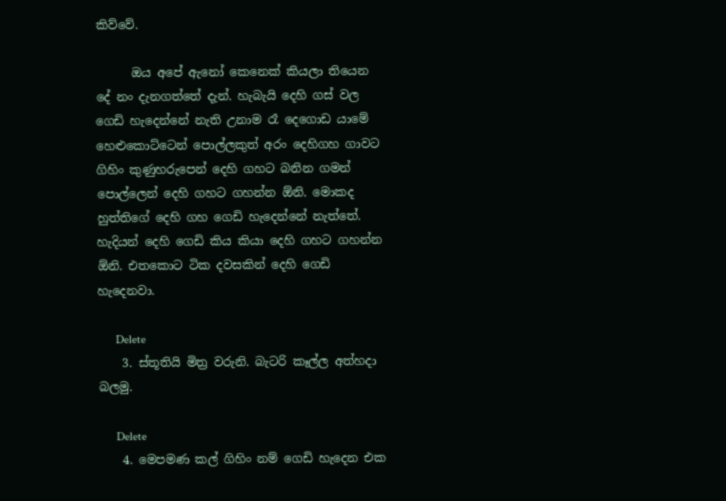කිව්වේ.

      ඔය අපේ ඇනෝ කෙනෙක් කියලා තියෙන දේ නං දැනගත්තේ දැන්. හැබැයි දෙහි ගස් වල ගෙඩි හැදෙන්නේ නැති උනාම රෑ දෙගොඩ යාමේ හෙළුකොට්ටෙන් පොල්ලකුත් අරං දෙහිගහ ගාවට ගිහිං කුණුහරුපෙන් දෙහි ගහට බනින ගමන් පොල්ලෙන් දෙහි ගහට ගහන්න ඕනි. මොකද හුත්තිගේ දෙහි ගහ ගෙඩි හැදෙන්නේ නැත්තේ. හැදියන් දෙහි ගෙඩි කිය කියා දෙහි ගහට ගහන්න ඕනි. එතකොට ටික දවසකින් දෙහි ගෙඩි හැදෙනවා.

      Delete
    3. ස්තූතියි මිත්‍ර වරුනි. බැටරි කෑල්ල අත්හදා බලමු.

      Delete
    4. මෙපමණ කල් ගිහිං නම් ගෙඩි හැදෙන එක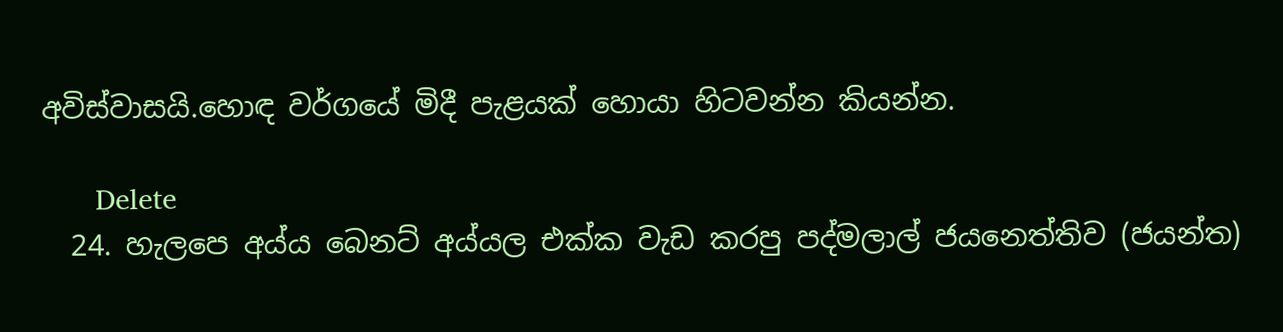අවිස්වාසයි.හොඳ වර්ගයේ මිදී පැළයක් හොයා හිටවන්න කියන්න.

      Delete
  24. හැලපෙ අය්ය බෙනට් අය්යල එක්ක වැඩ කරපු පද්මලාල් ජයනෙත්තිව (ජයන්ත)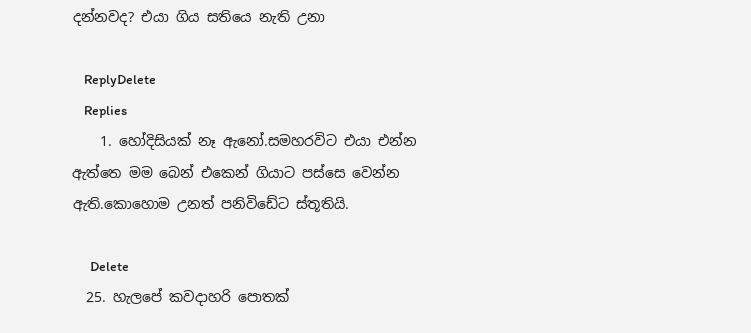දන්නවද? එයා ගිය සතියෙ නැති උනා

    ReplyDelete
    Replies
    1. හෝදිසියක් නෑ ඇනෝ.සමහරවිට එයා එන්න ඇත්තෙ මම බෙන් එකෙන් ගියාට පස්සෙ වෙන්න ඇති.කොහොම උනත් පනිවිඩේට ස්තූතියි.

      Delete
  25. හැලපේ කවදාහරි පොතක්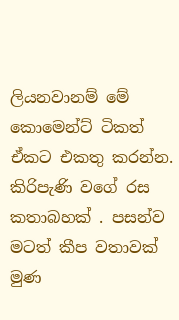ලියනවානම් මේ කොමෙන්ට් ටිකත් ඒකට එකතු කරන්න. කිරිපැණි වගේ රස කතාබහක් . පසන්ව මටත් කීප වතාවක් මුණ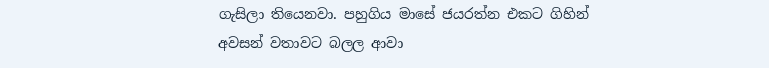ගැසිලා තියෙනවා. පහුගිය මාසේ ජයරත්න එකට ගිහින් අවසන් වතාවට බලල ආවා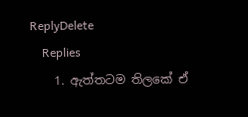ReplyDelete
    Replies
    1. ඇත්තටම තිලකේ ඒ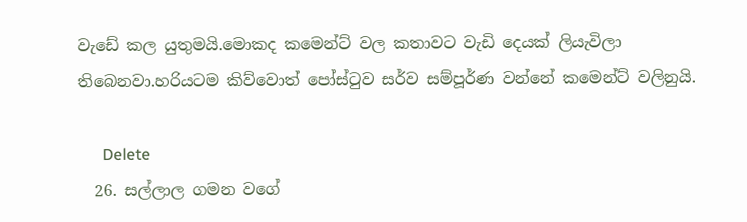වැඩේ කල යුතුමයි.මොකද කමෙන්ට් වල කතාවට වැඩි දෙයක් ලියැවිලා තිබෙනවා.හරියටම කිව්වොත් පෝස්ටුව සර්ව සම්පූර්ණ වන්නේ කමෙන්ට් වලිනුයි.

      Delete
  26. සල්ලාල ගමන වගේ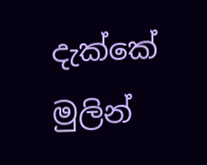දැක්කේ මුලින්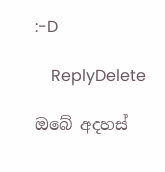:-D

    ReplyDelete

ඔබේ අදහස්